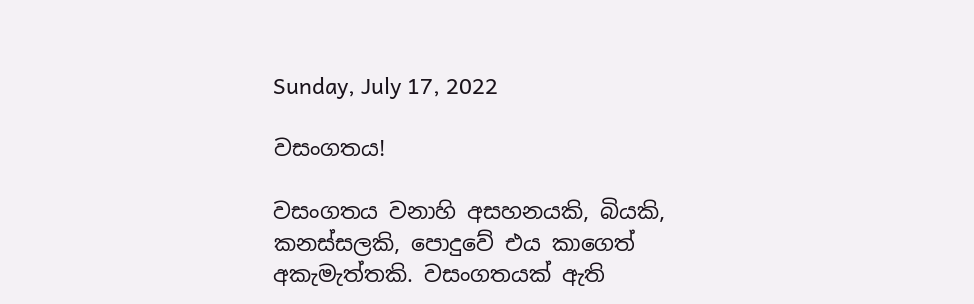Sunday, July 17, 2022

වසංගතය!

වසංගතය වනාහි අසහනයකි, බියකි, කනස්සලකි, පොදුවේ එය කාගෙත් අකැමැත්තකි. වසංගතයක් ඇති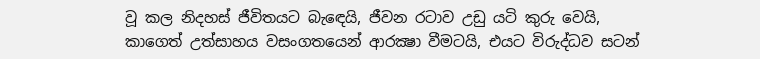වූ කල නිදහස් ජීවිතයට බැඳෙයි, ජීවන රටාව උඩු යටි කුරු වෙයි, කාගෙත් උත්සාහය වසංගතයෙන් ආරක්‍ෂා වීමටයි, එයට විරුද්ධව සටන්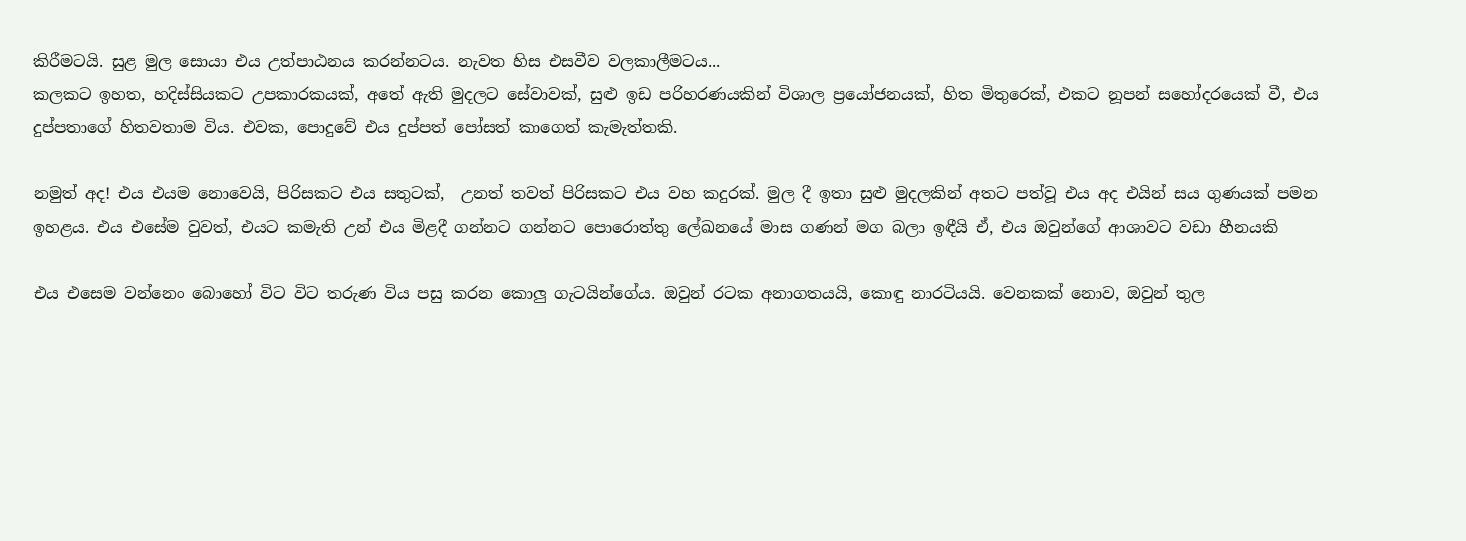කිරීමටයි. සුළ මුල සොයා එය උත්පාඨනය කරන්නටය. නැවත හිස එසවීව වලකාලීමටය...
කලකට ඉහත, හදිස්සියකට උපකාරකයක්, අතේ ඇති මුදලට සේවාවක්, සුළු ඉඩ පරිහරණයකින් විශාල ප්‍රයෝජනයක්, හිත මිතුරෙක්, එකට නූපන් සහෝදරයෙක් වී, එය දුප්පතාගේ හිතවතාම විය. එවක, පොදුවේ එය දුප්පත් පෝසත් කාගෙත් කැමැත්තකි.

නමුත් අද! එය එයම නොවෙයි, පිරිසකට එය සතුටක්,  උනත් තවත් පිරිසකට එය වහ කදුරක්. මුල දී ඉතා සුළු මුදලකින් අතට පත්වූ එය අද එයින් සය ගුණයක් පමන ඉහළය. එය එසේම වුවත්, එයට කමැති උන් එය මිළදී ගන්නට ගන්නට පොරොත්තු ලේඛනයේ මාස ගණන් මග බලා ඉඳීයි ඒ, එය ඔවුන්ගේ ආශාවට වඩා හීනයකි

එය එසෙම වන්නෙං බොහෝ විට විට තරුණ විය පසු කරන කොලු ගැටයින්ගේය. ඔවුන් රටක අනාගතයයි, කොඳු නාරටියයි. වෙනකක් නොව, ඔවුන් තුල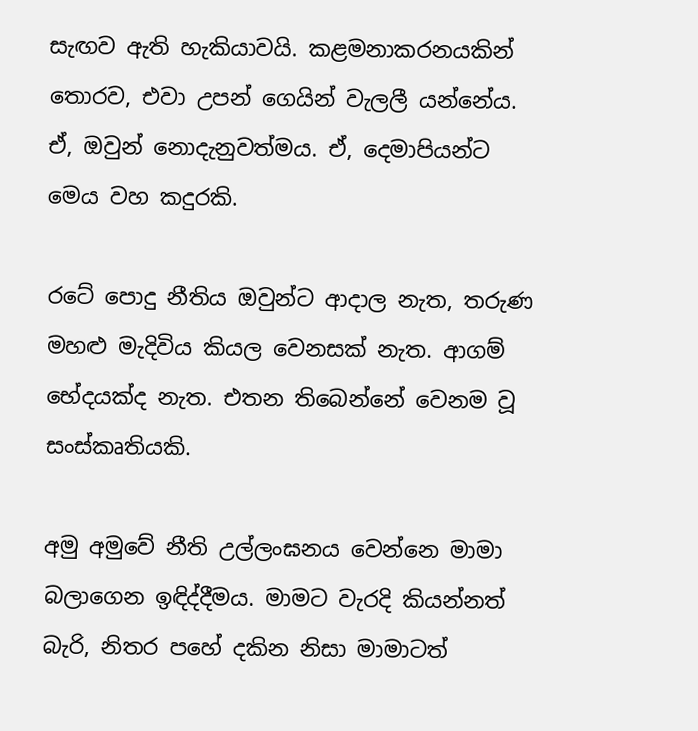සැඟව ඇති හැකියාවයි. කළමනාකරනයකින් තොරව, එවා උපන් ගෙයින් වැලලී යන්නේය. ඒ, ඔවුන් නොදැනුවත්මය. ඒ, දෙමාපියන්ට මෙය වහ කදුරකි.

රටේ පොදු නීතිය ඔවුන්ට ආදාල නැත, තරුණ මහළු මැදිවිය කියල වෙනසක් නැත. ආගම් භේදයක්ද නැත. එතන තිබෙන්නේ වෙනම වූ සංස්කෘතියකි.

අමු අමුවේ නීති උල්ලංඝනය වෙන්නෙ මාමා බලාගෙන ඉඳිද්දීමය. මාමට වැරදි කියන්නත් බැරි, නිතර පහේ දකින නිසා මාමාටත්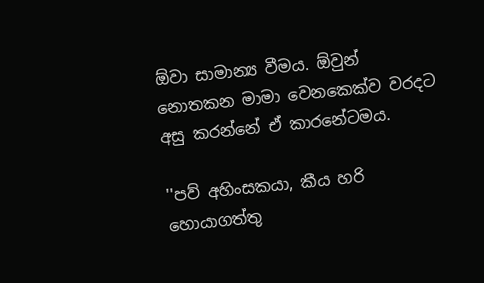ඕවා සාමාන්‍ය වීමය. ඕවුන් නොතකන මාමා වෙනකෙක්ව වරදට අසු කරන්නේ ඒ කාරනේටමය.

''පව් අහිංසකයා, කීය හරි හොයාගත්තු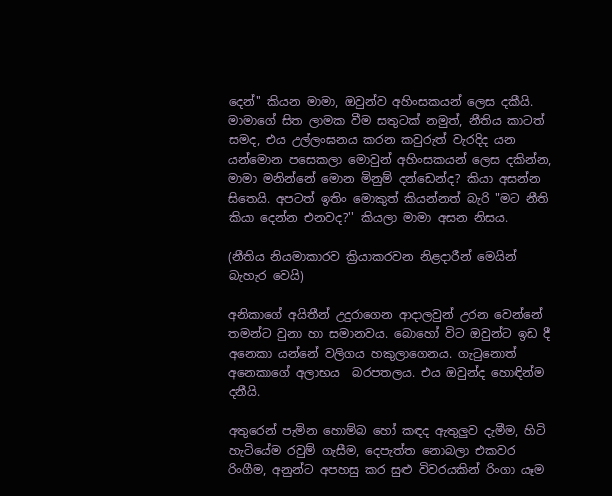දෙන්'' කියන මාමා, ඔවුන්ව අහිංසකයන් ලෙස දකීයි. මාමාගේ සිත ලාමක වීම සතුටක් නමුත්, නීතිය කාටත් සමද, එය උල්ලංඝනය කරන කවුරුත් වැරදිද යන යන්මොන පසෙකලා මොවුන් අහිංසකයන් ලෙස දකින්න, මාමා මනින්නේ මොන මිනුම් දන්ඩෙන්ද? කියා අසන්න සිතෙයි. අපටත් ඉතිං මොකුත් කියන්නත් බැරි "මට නීති කියා දෙන්න එනවද?'' කියලා මාමා අසන නිසය.

(නීතිය නියමාකාරව ක්‍රියාකරවන නිළදාරීන් මෙයින් බැහැර වෙයි)

අනිකාගේ අයිතීන් උදුරාගෙන ආදාලවුන් උරන වෙන්නේ තමන්ට වුනා හා සමානවය. බොහෝ විට ඔවුන්ට ඉඩ දී අනෙකා යන්නේ වලිගය හකුලාගෙනය. ගැටුනොත් අනෙකාගේ අලාභය  බරපතලය. එය ඔවුන්ද හොඳින්ම දනීයි.

අතුරෙන් පැමින හොම්බ හෝ කඳද ඇතුලුව දැමීම, හිටි හැටියේම රවුම් ගැසීම, දෙපැත්ත නොබලා එකවර රිංගීම, අනුන්ට අපහසු කර සුළු විවරයකින් රිංගා යෑම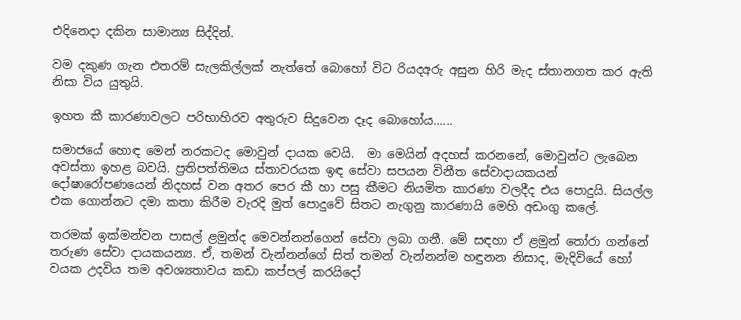එදිනෙදා දකින සාමාන්‍ය සිද්දින්.

වම දකුණ ගැන එතරම් සැලකිල්ලක් නැත්තේ බොහෝ විට රියදඅරු අසුන හිරි මැද ස්තානගත කර ඇති නිසා විය යුතුයි.

ඉහත කී කාරණාවලට පරිභාහිරව අතුරුව සිදුවෙන දෑද බොහෝය......

සමාජයේ හොඳ මෙන් නරකටද මොවුන් දායක වෙයි.  මා මෙයින් අදහස් කරනනේ, මොවුන්ට ලැබෙන අවස්තා ඉහළ බවයි. ප්‍රතිපත්තිමය ස්තාවරයක ඉඳ සේවා සපයන විනීත සේවාදායකයන් දෝෂාරෝපණයෙන් නිදහස් වන අතර පෙර කී හා පසු කීමට නියමිත කාරණා වලදීද එය පොදුයි. සියල්ල එක ගොන්නට දමා කතා කිරීම වැරදි මුත් පොදුවේ සිතට නැගුනු කාරණායි මෙහි අඩංගු කලේ.

තරමක් ඉක්මන්වන පාසල් ළමුන්ද මෙවන්නන්ගෙන් සේවා ලබා ගනී. මේ සඳහා ඒ ළමුන් තෝරා ගන්නේ තරුණ සේවා දායකයන්‍ය. ඒ, තමන් වැන්නන්ගේ සිත් තමන් වැන්නන්ම හඳුනන නිසාද, මැදිවියේ හෝ වයක උදවිය තම අවශ්‍යතාවය කඩා කප්පල් කරයිදෝ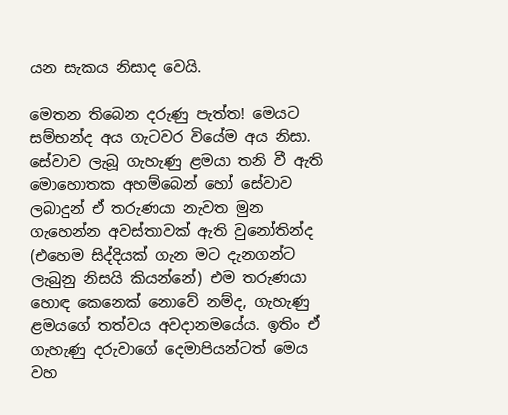යන සැකය නිසාද වෙයි.

මෙතන තිබෙන දරුණු පැත්ත! මෙයට සම්භන්ද අය ගැටවර වියේම අය නිසා. සේවාව ලැබූ ගැහැණු ළමයා තනි වී ඇති මොහොතක අහම්බෙන් හෝ සේවාව ලබාදුන් ඒ තරුණයා නැවත මුන ගැහෙන්න අවස්තාවක් ඇති වුනෝතින්ද (එහෙම සිද්දියක් ගැන මට දැනගන්ට ලැබුනු නිසයි කියන්නේ) එම තරුණයා හොඳ කෙනෙක් නොවේ නම්ද, ගැහැණු ළමයගේ තත්වය අවදානමයේය. ඉතිං ඒ ගැහැණු දරුවාගේ දෙමාපියන්ටත් මෙය වහ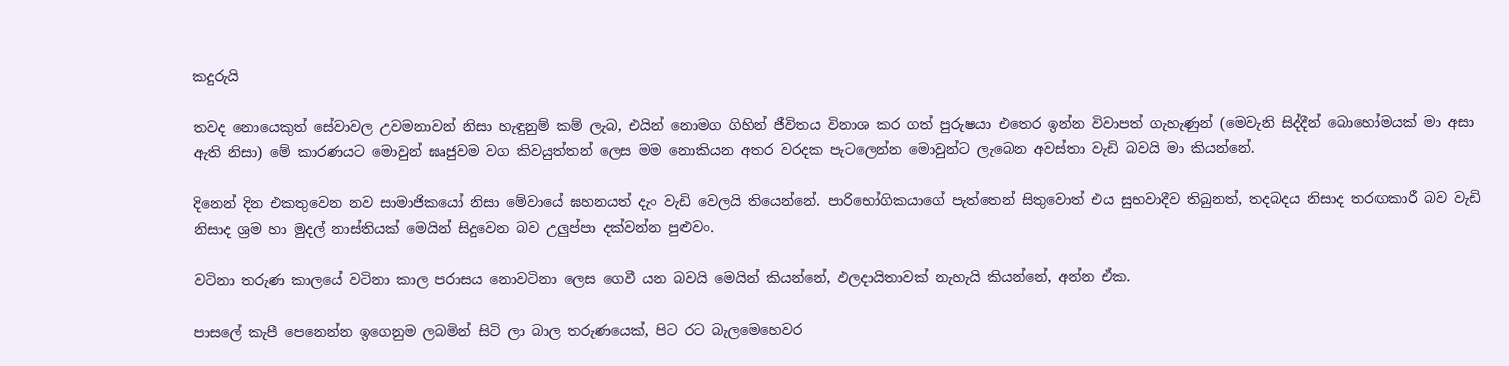කදුරුයි

තවද නොයෙකුත් සේවාවල උවමනාවන් නිසා හැඳුනුම් කම් ලැබ, එයින් නොමග ගිහින් ජීවිතය විනාශ කර ගත් පුරුෂයා එතෙර ඉන්න විවාපත් ගැහැණුන් (මෙවැනි සිද්දීන් බොහෝමයක් මා අසා ඇති නිසා) මේ කාරණයට මොවුන් ඝෘජුවම වග කිවයුත්තන් ලෙස මම නොකියන අතර වරදක පැටලෙන්න මොවුන්ට ලැබෙන අවස්තා වැඩි බවයි මා කියන්නේ.

දිනෙන් දින එකතුවෙන නව සාමාජිකයෝ නිසා මේවායේ ඝහනයත් දැං වැඩි වෙලයි තියෙන්නේ. පාරිභෝගිකයාගේ පැත්තෙන් සිතුවොත් එය සුභවාදීව තිබුනත්, තදබදය නිසාද තරඟකාරී බව වැඩි නිසාද ශ්‍රම හා මුදල් නාස්තියක් මෙයින් සිදුවෙන බව උලුප්පා දක්වන්න පුළුවං.

වටිනා තරුණ කාලයේ වටිනා කාල පරාසය නොවටිනා ලෙස ගෙවී යන බවයි මෙයින් කියන්නේ, ඵලදායිතාවක් නැහැයි කියන්නේ, අන්න ඒක.

පාසලේ කැපී පෙනෙන්න ඉගෙනුම ලබමින් සිටි ලා බාල තරුණයෙක්, පිට රට බැලමෙහෙවර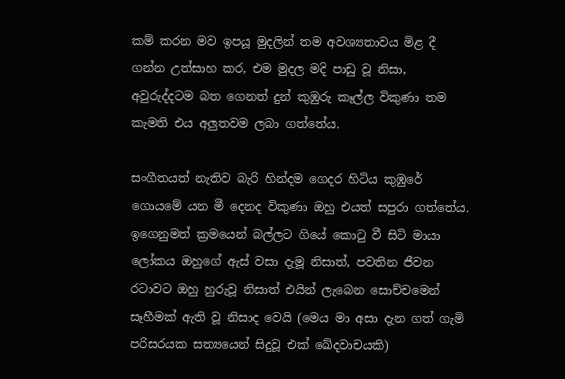කම් කරන මව ඉපයූ මුදලින් තම අවශ්‍යතාවය මිළ දී ගන්න උත්සාහ කර, එම මුදල මදි පාඩු වූ නිසා, අවුරුද්දටම බත ගෙනත් දුන් කුඹුරු කෑල්ල විකුණා තම කැමති එය අලුතවම ලබා ගත්තේය.

සංගීතයත් නැතිව බැරි හින්දම ගෙදර හිටිය කුඹුරේ ගොයමේ යන මී දෙනද විකුණා ඔහු එයත් සපුරා ගත්තේය. ඉගෙනුමත් ක්‍රමයෙන් බල්ලට ගියේ කොටු වී සිටි මායා ලෝකය ඔහුගේ ඇස් වසා දැමූ නිසාත්, පවතින ජීවන රටාවට ඔහු හුරුවූ නිසාත් එයින් ලැබෙන සොච්චමෙන් සෑහීමක් ඇති වූ නිසාද වෙයි (මෙය මා අසා දැන ගත් ගැමි පරිසරයක සත්‍යයෙන් සිදුවූ එක් ඛේදවාචයකි)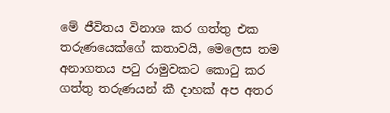මේ ජීවිතය විනාශ කර ගත්තු එක තරුණයෙක්ගේ කතාවයි, මෙලෙස තම අනාගතය පටු රාමුවකට කොටු කර ගත්තු තරුණයන් කී දාහක් අප අතර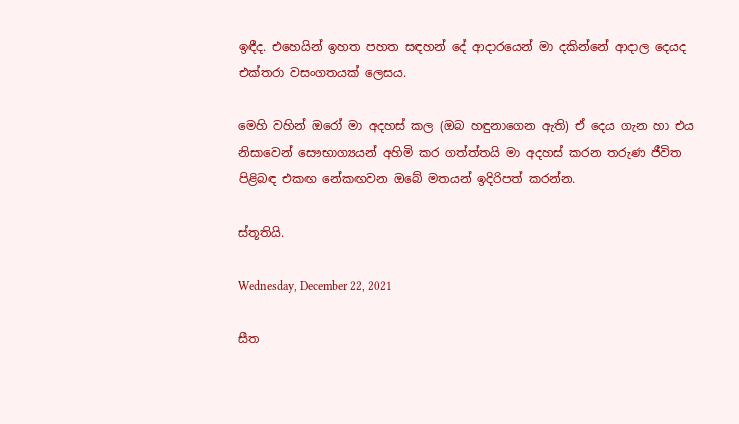ඉඳීද. එහෙයින් ඉහත පහත සඳහන් දේ ආදාරයෙන් මා දකින්නේ ආදාල දෙයද එක්තරා වසංගතයක් ලෙසය.

මෙහි වහින් ඔරෝ මා අදහස් කල (ඔබ හඳුනාගෙන ඇති) ඒ දෙය ගැන හා එය නිසාවෙන් සෞභාග්‍යයන් අහිමි කර ගත්ත්තයි මා අදහස් කරන තරුණ ජීවිත පිළිබඳ එකඟ නේකඟවන ඔබේ මතයන් ඉදිරිපත් කරන්න.

ස්තූතියි.

Wednesday, December 22, 2021

සීත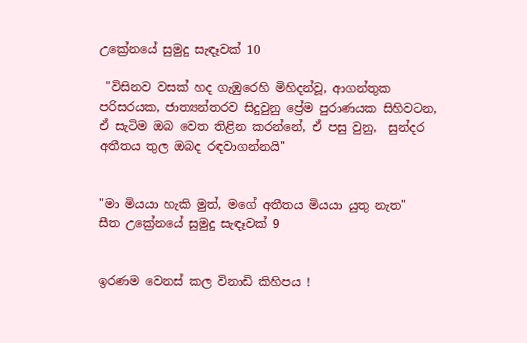උක්‍රේනයේ සුමුදු සැඳෑවක් 10

 "විසිනව වසක් හද ගැඹුරෙහි මිහිදන්වූ, ආගන්තුක පරිසරයක, ජාත්‍යන්තරව සිදුවුනු ප්‍රේම පුරාණයක සිහිවටන, ඒ සැටිම ඔබ වෙත තිළින කරන්නේ, ඒ පසු වුනු,  සුන්දර අතීතය තුල ඔබද රඳවාගන්නයි''


"මා මියයා හැකි මුත්, මගේ අතීතය මියයා යුතු නැත"
සීත උක්‍රේනයේ සුමුදු සැඳෑවක් 9


ඉරණම වෙනස් කල විනාඩි කිහිපය !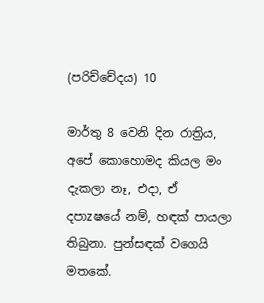(පරිච්චේදය) 10

මාර්තු 8 වෙනි දින රාත්‍රිය, අපේ කොහොමද කියල මං දැකලා නෑ, එදා, ඒ දපාzෂයේ නම්, හඳක් පායලා තිබුනා. පුන්සඳක් වගෙයි මතකේ.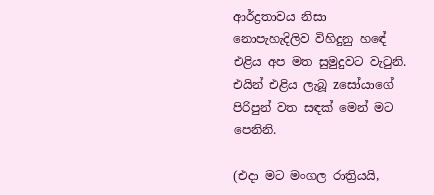ආර්ද්‍රතාවය නිසා නොපැහැදිලිව විහිදුනු හඳේ එළිය අප මත සුමුදුවට වැටුනි. එයින් එළිය ලැබූ zසෝයාගේ පිරිපුන් වත සඳක් මෙන් මට පෙනිනි.

(එදා මට මංගල රාත්‍රියයි,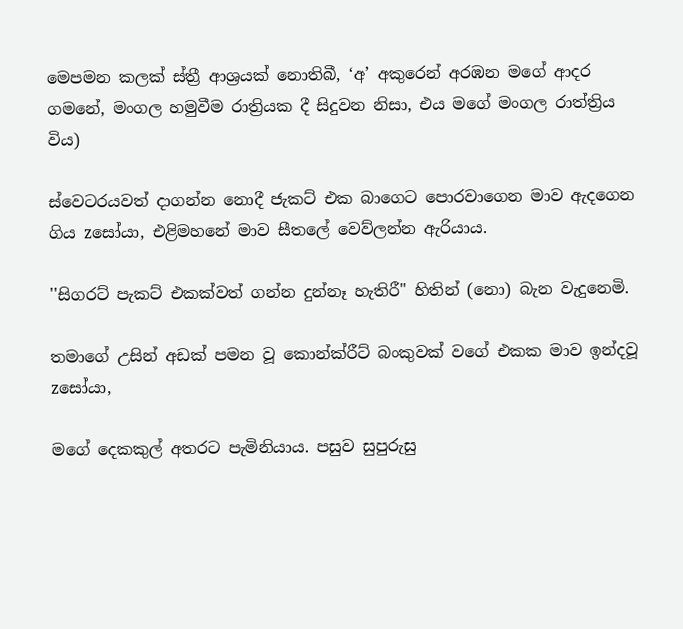මෙපමන කලක් ස්ත්‍රී ආශ්‍රයක් නොතිබී, ‘අ’ අකුරෙන් අරඹන මගේ ආදර ගමනේ, මංගල හමුවීම රාත්‍රියක දී සිදුවන නිසා, එය මගේ මංගල රාත්ත්‍රිය විය)

ස්වෙටරයවත් දාගන්න නොදී ජැකට් එක බාගෙට පොරවාගෙන මාව ඇදගෙන ගිය zසෝයා, එළිමහනේ මාව සීතලේ වෙව්ලන්න ඇරියාය.

''සිගරට් පැකට් එකක්වත් ගන්න දුන්නෑ හැතිරී" හිතින් (නො) බැන වැදුනෙමි.

තමාගේ උසින් අඩක් පමන වූ කොන්ක්රීට් බංකුවක් වගේ එකක මාව ඉන්දවූ zසෝයා,

මගේ දෙකකුල් අතරට පැමිනියාය. පසුව සුපුරුසු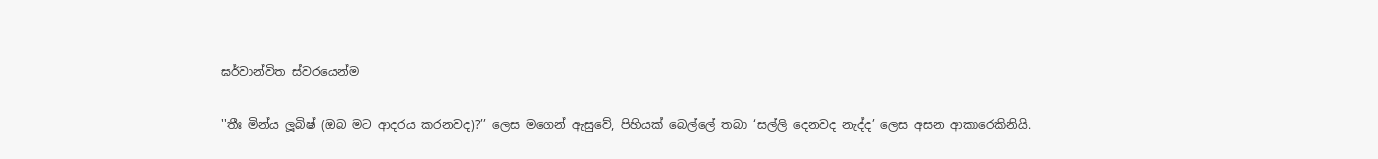ඝර්වාන්විත ස්වරයෙන්ම

''තීඃ මින්ය ලූබිෂ් (ඔබ මට ආදරය කරනවද)?’’ ලෙස මගෙන් ඇසුවේ, පිහියක් බෙල්ලේ තබා ‘සල්ලි දෙනවද නැද්ද’ ලෙස අසන ආකාරෙකිනියි.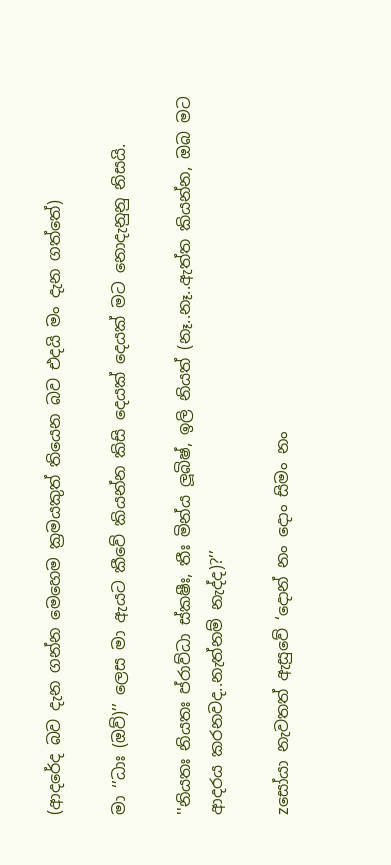(ආදරේද බව දැන ගන්න මෙහෙම ක්‍රමයකුත් තියෙන බව එදයි මං දැන ගත්තේ)

මා ‘’ධාඃ (ඔව්)’’ ලෙස මා ඇයට කීවේ කියන්න කිසි දෙයක් දෙයක් මට නොදැනුනු නිසයි.

''නියතඃ නියතඃ ප්රාව්ධා ස්කෂීඃ, තීඃ මින්ය ලූබිෂ්, ඉලි නියත් (නෑ..නෑ..ඇත්ත කියන්න, ඔබ මට ආදරය කරනවද..නැත්නම් නැද්ද)?’’

zසෝයා නැවතත් ඇසුවේ ‘දොන් නං දොං සිමං නං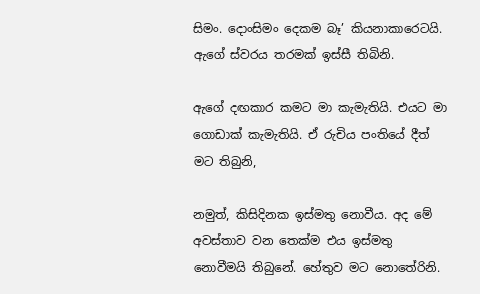සිමං. දොංසිමං දෙකම බෑ’ කියනාකාරෙටයි. ඇගේ ස්වරය තරමක් ඉස්සී තිබිනි.

ඇගේ දඟකාර කමට මා කැමැතියි. එයට මා ගොඩාක් කැමැතියි. ඒ රුචිය පංතියේ දීත් මට තිබුනි,

නමුත්, කිසිදිනක ඉස්මතු නොවීය. අද මේ අවස්තාව වන තෙක්ම එය ඉස්මතු නොවීමයි තිබුනේ. හේතුව මට නොතේරිනි.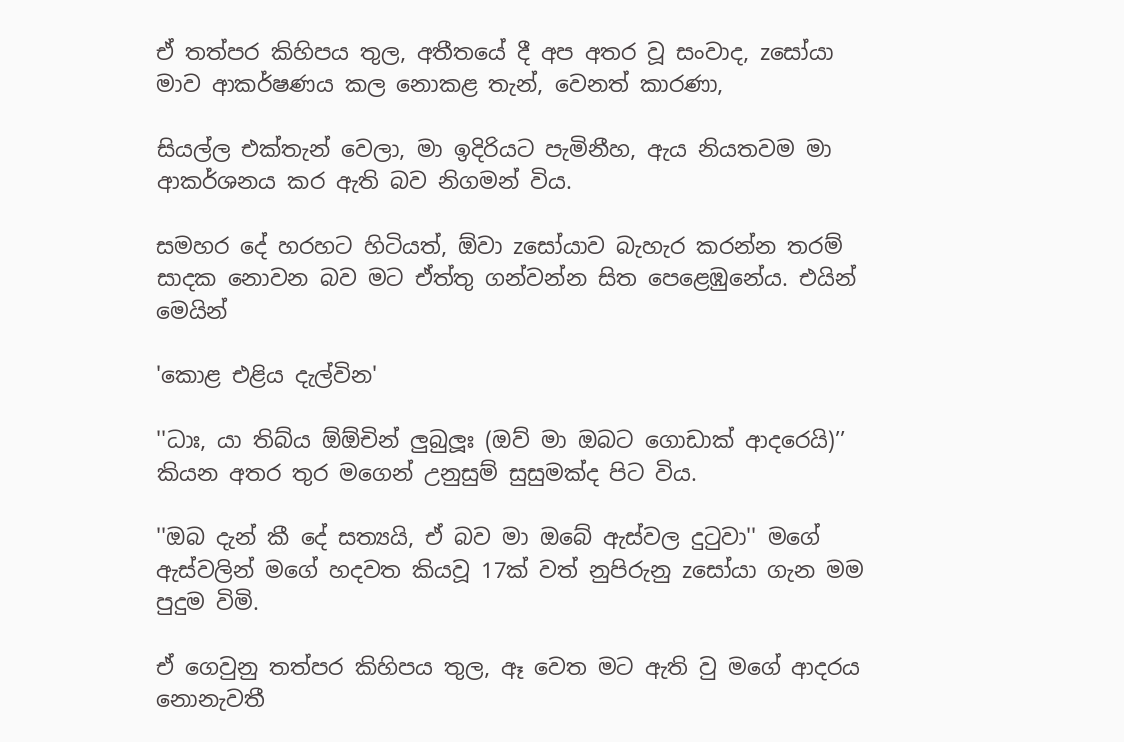ඒ තත්පර කිහිපය තුල, අතීතයේ දී අප අතර වූ සංවාද, zසෝයා මාව ආකර්ෂණය කල නොකළ තැන්, වෙනත් කාරණා,

සියල්ල එක්තැන් වෙලා, මා ඉදිරියට පැමිනීහ, ඇය නියතවම මා ආකර්ශනය කර ඇති බව නිගමන් විය.

සමහර දේ හරහට හිටියත්, ඕවා zසෝයාව බැහැර කරන්න තරම් සාදක නොවන බව මට ඒත්තු ගන්වන්න සිත පෙළෙඹුනේය. එයින් මෙයින්

'කොළ එළිය දැල්වින'

''ධාඃ, යා තිබ්ය ඕඕචින් ලුබුලූඃ (ඔව් මා ඔබට ගොඩාක් ආදරෙයි)’’ කියන අතර තුර මගෙන් උනුසුම් සුසුමක්ද පිට විය.

''ඔබ දැන් කී දේ සත්‍යයි, ඒ බව මා ඔබේ ඇස්වල දුටුවා'' මගේ ඇස්වලින් මගේ හදවත කියවූ 17ක් වත් නුපිරුනු zසෝයා ගැන මම පුදුම විමි.

ඒ ගෙවුනු තත්පර කිහිපය තුල, ඈ වෙත මට ඇති වු මගේ ආදරය නොනැවතී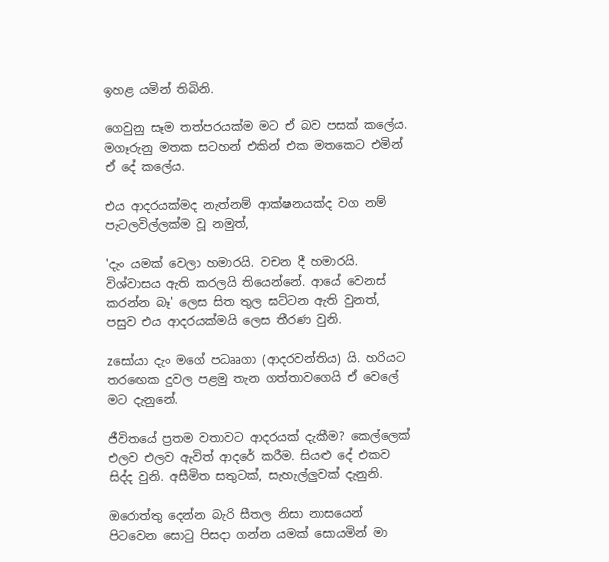ඉහළ යමින් තිබිනි.

ගෙවුනු සෑම තත්පරයක්ම මට ඒ බව පසක් කලේය. මගෑරුනු මතක සටහන් එකින් එක මතකෙට එමින් ඒ දේ කලේය.

එය ආදරයක්මද නැත්නම් ආක්ෂනයක්ද වග නම් පැටලවිල්ලක්ම වූ නමුත්,

'දැං යමක් වෙලා හමාරයි. වචන දී හමාරයි. විශ්වාසය ඇති කරලයි තියෙන්නේ. ආයේ වෙනස් කරන්න බෑ' ලෙස සිත තුල ඝට්ටන ඇති වුනත්, පසුව එය ආදරයක්මයි ලෙස තීරණ වුනි.

zසෝයා දැං මගේ පධෲගා (ආදරවන්තිය) යි. හරියට තරඟෙක දුවල පළමු තැන ගත්තාවගෙයි ඒ වෙලේ මට දැනුනේ.

ජීවිතයේ ප්‍රතම වතාවට ආදරයක් දැකීම? කෙල්ලෙක් එලව එලව ඇවිත් ආදරේ කරීම. සියළු දේ එකව සිද්ද වුනි. අසීමිත සතුටක්, සැහැල්ලුවක් දැනුනි.

ඔරොත්තු දෙන්න බැරි සීතල නිසා නාසයෙන් පිටවෙන සොටු පිසදා ගන්න යමක් සොයමින් මා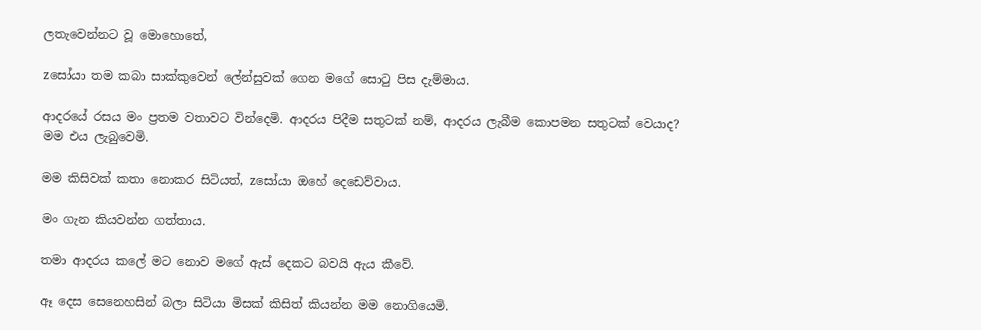ලතැවෙන්නට වූ මොහොතේ,

zසෝයා තම කබා සාක්කුවෙන් ලේන්සුවක් ගෙන මගේ සොටු පිස දැම්මාය.

ආදරයේ රසය මං ප්‍රතම වතාවට වින්දෙමි. ආදරය පිදීම සතුටක් නම්, ආදරය ලැබීම කොපමන සතුටක් වෙයාද? මම එය ලැබුවෙමි.

මම කිසිවක් කතා නොකර සිටියත්, zසෝයා ඔහේ දෙඩෙව්වාය.

මං ගැන කියවන්න ගත්තාය.

තමා ආදරය කලේ මට නොව මගේ ඇස් දෙකට බවයි ඇය කීවේ.

ඈ දෙස සෙනෙහසින් බලා සිටියා මිසක් කිසිත් කියන්න මම නොගියෙමි.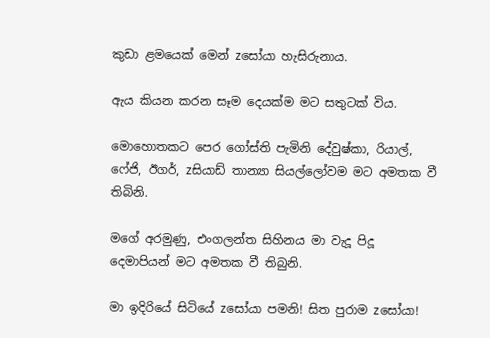කුඩා ළමයෙක් මෙන් zසෝයා හැසිරුනාය.

ඇය කියන කරන සෑම දෙයක්ම මට සතුටක් විය.

මොහොතකට පෙර ගෝස්ති පැමිනි දේවුෂ්කා, රියාල්, ෆේජි, ඊගර්, zසියාඩ් තාන්‍යා සියල්ලෝවම මට අමතක වී තිබිනි.

මගේ අරමුණු, එංගලන්ත සිහිනය මා වැදූ පිදූ දෙමාපියන් මට අමතක වී තිබුනි.

මා ඉදිරියේ සිටියේ zසෝයා පමනි! සිත පුරාම zසෝයා!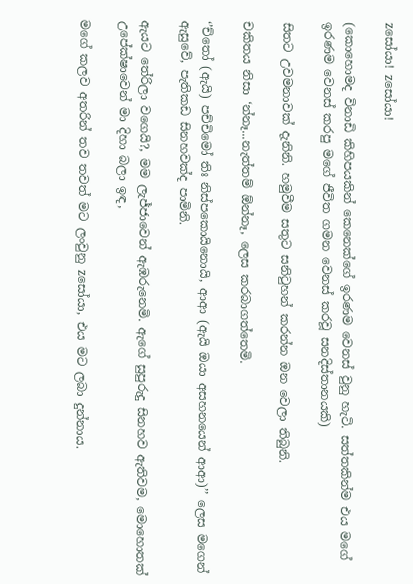zසෝයා! zසෝයා!

(කොහොමද විනාඩි කිහිපයකින් කෙනෙක්ගේ ඉරණම වෙනස් වුනු හැටි. සත්තකින්ම එය මගේ ඉරණම වෙනස් කරපු මගේ ජීවිත ගමන වෙනස් කරවූ සනදිස්තානයකි)

සිතට උවමනාවක් දැනිනි. හමුවීම සතුට සනිටුහන් කරන්න ඔන වෙලා තිබුනි.

චකිතය නිසා ‘න්නෑ...නැත්තම් ඕන්නෑ, ලෙස කරබාගත්තෙමි.

‘’ච්තෝ (ඇයි) පච්චිමෝ තිඃ නිස්පකොයිනොයි, ආආ (ඇයි ඔයා අසහනයෙන් ආආ)’’ ලෙස මගෙන් ඇසුවේ, පැතිකඩ සිනහවක්ද පාමිනි.

ඇයට තේරිලා වගෙයි?, මම ලැජ්ජාවෙන් ඇඹරුනෙමි. ඇගේ සුපුරුදු සිනහව ඇතිවම, මොහොතක් උපේක්ෂාවෙන් මා දිහා බලා ඉඳ,

මගේ කලව අතරින් තව තවත් මට ලංවුනු zසෝයා, එය මට ලබා දුන්නාය.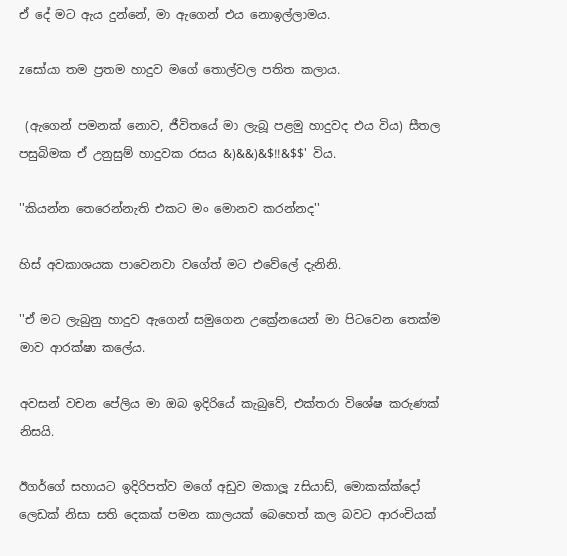ඒ දේ මට ඇය දුන්නේ, මා ඇගෙන් එය නොඉල්ලාමය.

zසෝයා තම ප්‍රතම හාදුව මගේ තොල්වල පතිත කලාය.

 (ඇගෙන් පමනක් නොව, ජීවිතයේ මා ලැබූ පළමු හාදුවද එය විය) සීතල පසුබිමක ඒ උනුසුම් හාදුවක රසය &)&&)&$!!&$$' විය.

''කියන්න තෙරෙන්නැති එකට මං මොනව කරන්නද''

හිස් අවකාශයක පාවෙනවා වගේත් මට එවේලේ දැනිනි.

''ඒ මට ලැබුනු හාදුව ඇගෙන් සමුගෙන උක්‍රේනයෙන් මා පිටවෙන තෙක්ම මාව ආරක්ෂා කලේය.

අවසන් වචන පේලිය මා ඔබ ඉදිරියේ කැබුවේ, එක්තරා විශේෂ කරුණක් නිසයි.

ඊගර්ගේ සහායට ඉදිරිපත්ව මගේ අඩුව මකාලූ zසියාඩ්, මොකක්ක්දෝ ලෙඩක් නිසා සති දෙකක් පමන කාලයක් බෙහෙත් කල බවට ආරංචියක්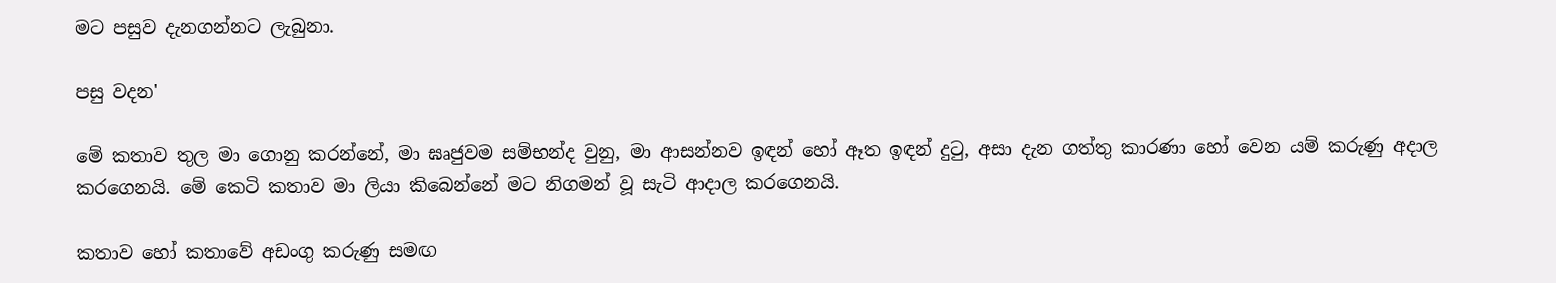මට පසුව දැනගන්නට ලැබුනා.

පසු වදන'

මේ කතාව තුල මා ගොනු කරන්නේ, මා ඝෘජුවම සම්භන්ද වුනු, මා ආසන්නව ඉඳන් හෝ ඈත ඉඳන් දුටු, අසා දැන ගත්තු කාරණා හෝ වෙන යම් කරුණු අදාල කරගෙනයි. මේ කෙටි කතාව මා ලියා කිබෙන්නේ මට නිගමන් වූ සැටි ආදාල කරගෙනයි.

කතාව හෝ කතාවේ අඩංගු කරුණු සමඟ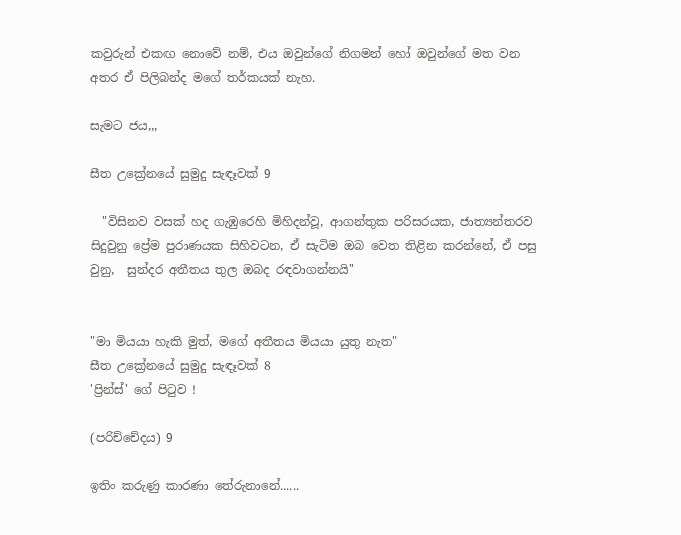කවුරුන් එකඟ නොවේ නම්, එය ඔවුන්ගේ නිගමන් හෝ ඔවුන්ගේ මත වන අතර ඒ පිලිබන්ද මගේ තර්කයක් නැහ.

සැමට ජය,,,

සීත උක්‍රේනයේ සුමුදු සැඳෑවක් 9

  "විසිනව වසක් හද ගැඹුරෙහි මිහිදන්වූ, ආගන්තුක පරිසරයක, ජාත්‍යන්තරව සිදුවුනු ප්‍රේම පුරාණයක සිහිවටන, ඒ සැටිම ඔබ වෙත තිළින කරන්නේ, ඒ පසු වුනු,  සුන්දර අතීතය තුල ඔබද රඳවාගන්නයි''


"මා මියයා හැකි මුත්, මගේ අතීතය මියයා යුතු නැත"
සීත උක්‍රේනයේ සුමුදු සැඳෑවක් 8
'ප්‍රින්ස්' ගේ පිටුව !

(පරිච්චේදය) 9

ඉතිං කරුණු කාරණා තේරුනානේ......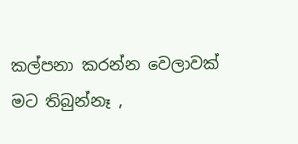කල්පනා කරන්න වෙලාවක් මට තිබුන්නෑ ,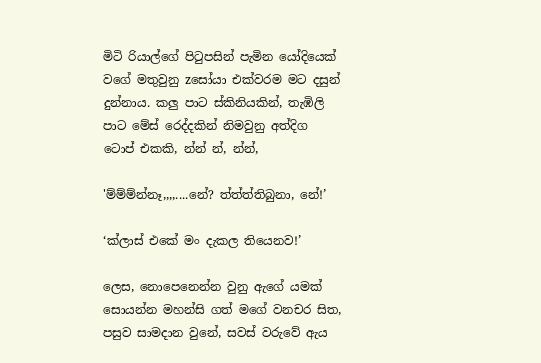මිටි රියාල්ගේ පිටුපසින් පැමින යෝදියෙක් වගේ මතුවුනු zසෝයා එක්වරම මට දසුන් දුන්නාය. කලු පාට ස්කිනියකින්, තැඹිලි පාට මේස් රෙද්දකින් නිමවුනු අත්දිග ටොප් එකකි, න්න් න්, න්න්,

'ම්ම්ම්න්නෑ,,,,....නේ? ත්ත්ත්තිබුනා, නේ!’

‘ක්ලාස් එකේ මං දැකල තියෙනව!’

ලෙස, නොපෙනෙන්න වුනු ඇගේ යමක් සොයන්න මහන්සි ගත් මගේ වනචර සිත, පසුව සාමදාන වුනේ, සවස් වරුවේ ඇය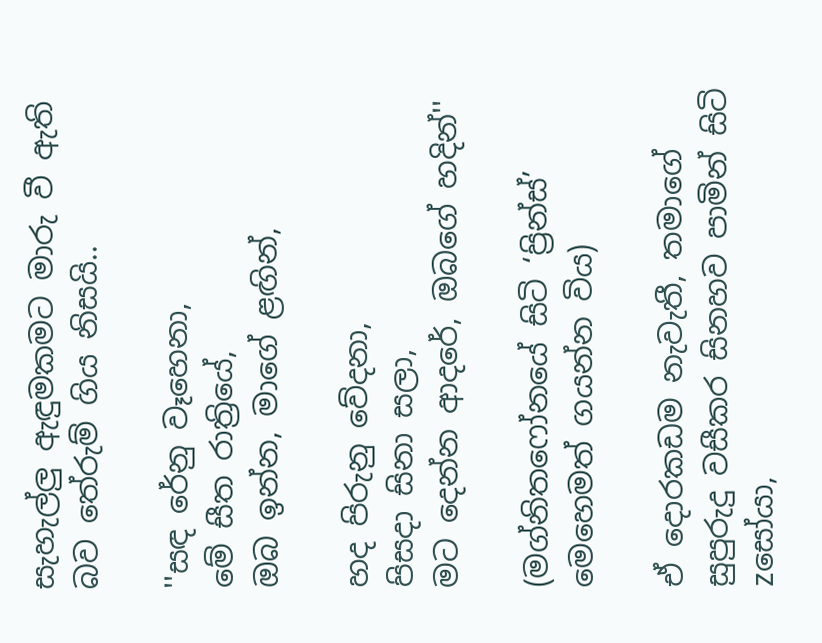සැහැල්ලු ඇඳුමකමට මාරු වී ඇති බව තේරුම් ගිය නිසයි..

''සඳ රේනු වෑහෙනා,
මේ සීත රාත්‍රියේ,
ඔබ ඉන්න, මාගේ ළඟින්,

හද පිරුනු වේදනා,
පිසදා සිනා සලා,
මට දෙන්න ආදරේ, ඔබගේ හදින්''

(මග්නිතෆෝනයේ සිටි ‘ප්‍රින්ස්’ මෙහෙමත් ගයන්න විය)

ඒ දොරකඩම නැවැතී, තමාගේ සුපුරුදු වසීකර සිනහව පාමින් සිටි zසෝයා,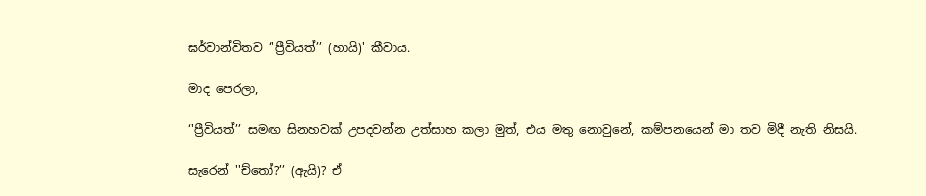ඝර්වාන්විතව ‘'ප්‍රීවියත්’’ (හායි)' කීවාය.

මාද පෙරලා,

‘'ප්‍රීවියත්’’ සමඟ සිනහවක් උපදවන්න උත්සාහ කලා මුත්, එය මතු නොවුනේ, කම්පනයෙන් මා තව මිදී නැති නිසයි.

සැරෙන් ''ච්තෝ?’’ (ඇයි)? ඒ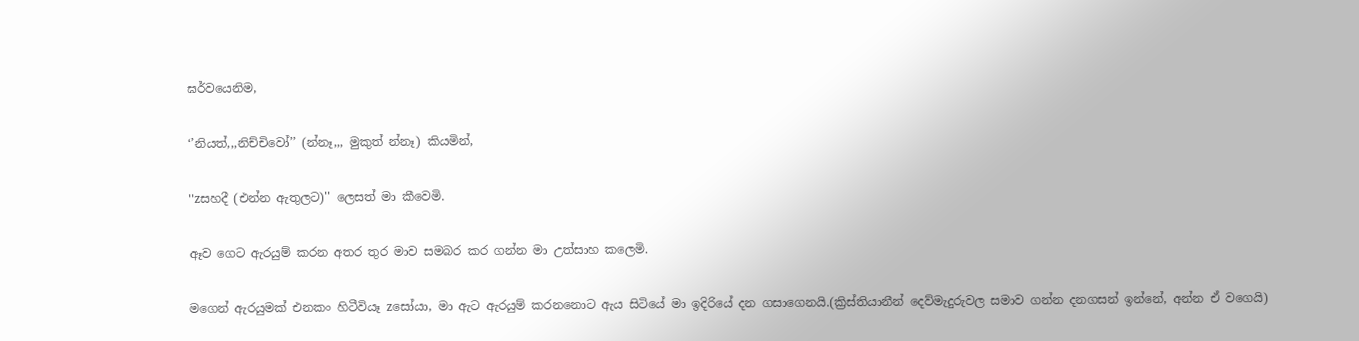ඝර්වයෙනිම,

‘’නියත්,,,නිච්චිවෝ’’ (න්නෑ,,, මුකුත් න්නෑ) කියමින්,

''zසහදී (එන්න ඇතුලට)'' ලෙසත් මා කීවෙමි.

ඈව ගෙට ඇරයුම් කරන අතර තුර මාව සමබර කර ගන්න මා උත්සාහ කලෙමි.

මගෙන් ඇරයුමක් එනකං හිටීවියෑ zසෝයා, මා ඇට ඇරයුම් කරනනොට ඇය සිටියේ මා ඉදිරියේ දන ගසාගෙනයි.(ක්‍රිස්තියානීන් දෙව්මැදුරුවල සමාව ගන්න දනගසන් ඉන්නේ, අන්න ඒ වගෙයි)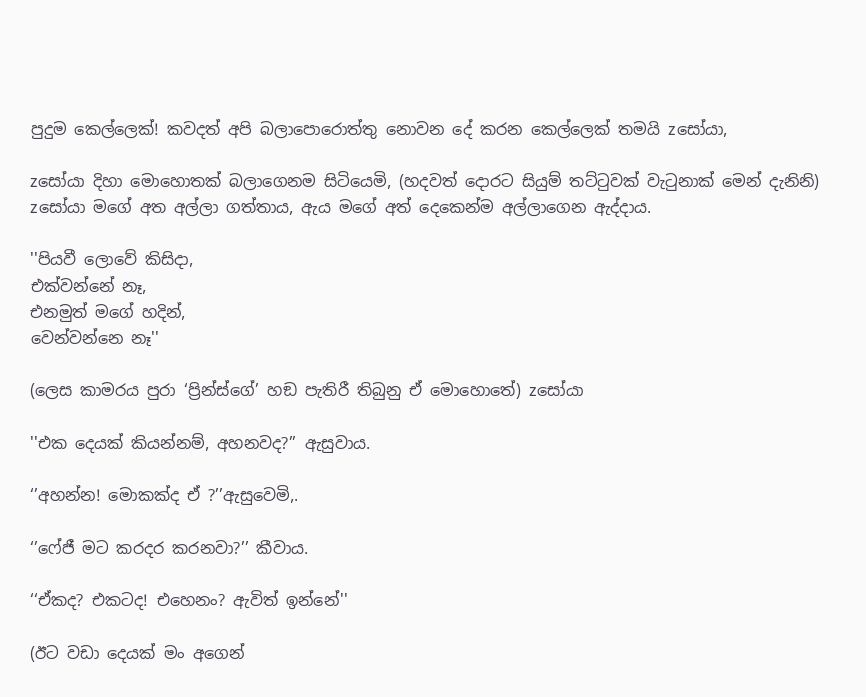පුදුම කෙල්ලෙක්! කවදත් අපි බලාපොරොත්තු නොවන දේ කරන කෙල්ලෙක් තමයි zසෝයා,

zසෝයා දිහා මොහොතක් බලාගෙනම සිටියෙමි, (හදවත් දොරට සියුම් තට්ටුවක් වැටුනාක් මෙන් දැනිනි) zසෝයා මගේ අත අල්ලා ගත්තාය, ඇය මගේ අත් දෙකෙන්ම අල්ලාගෙන ඇද්දාය.

''පියවී ලොවේ කිසිදා,
එක්වන්නේ නෑ,
එනමුත් මගේ හදින්,
වෙන්වන්නෙ නෑ''

(ලෙස කාමරය පුරා ‘ප්‍රින්ස්ගේ’ හඞ පැතිරී තිබුනු ඒ මොහොතේ) zසෝයා

''එක දෙයක් කියන්නම්, අහනවද?’’ ඇසුවාය.

‘’අහන්න! මොකක්ද ඒ ?’’ඇසුවෙමි,.

‘’ෆේජී මට කරදර කරනවා?’’ කීවාය.

‘‘ඒකද? එකටද! එහෙනං? ඇවිත් ඉන්නේ''

(ඊට වඩා දෙයක් මං අගෙන්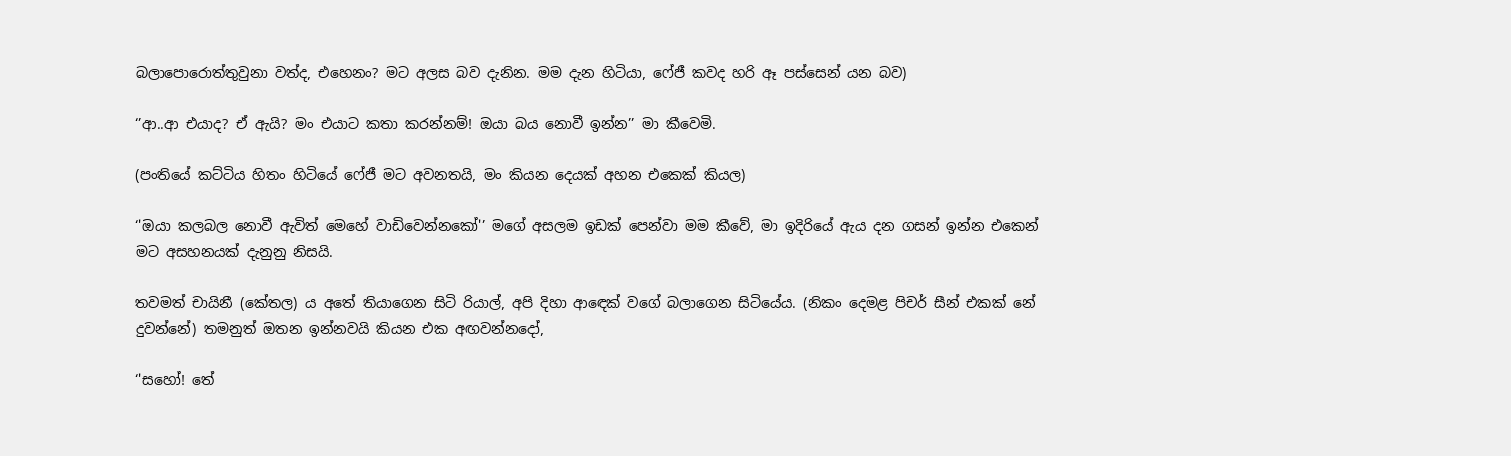බලාපොරොත්තුවුනා වත්ද, එහෙනං? මට අලස බව දැනින. මම දැන හිටියා, ෆේජී කවද හරි ඈ පස්සෙන් යන බව)

‘’ආ..ආ එයාද? ඒ ඇයි? මං එයාට කතා කරන්නම්! ඔයා බය නොවී ඉන්න’’ මා කීවෙමි.

(පංතියේ කට්ටිය හිතං හිටියේ ෆේජී මට අවනතයි, මං කියන දෙයක් අහන එකෙක් කියල)

‘'ඔයා කලබල නොවී ඇවිත් මෙහේ වාඩිවෙන්නකෝ'’ මගේ අසලම ඉඩක් පෙන්වා මම කීවේ, මා ඉදිරියේ ඇය දන ගසන් ඉන්න එකෙන් මට අසහනයක් දැනුනු නිසයි.

තවමත් චායිනී (කේතල) ය අතේ තියාගෙන සිටි රියාල්, අපි දිහා ආඳෙක් වගේ බලාගෙන සිටියේය. (නිකං දෙමළ පිචර් සීන් එකක් නේ දුවන්නේ) තමනුත් ඔතන ඉන්නවයි කියන එක අඟවන්නදෝ,

‘'සහෝ! තේ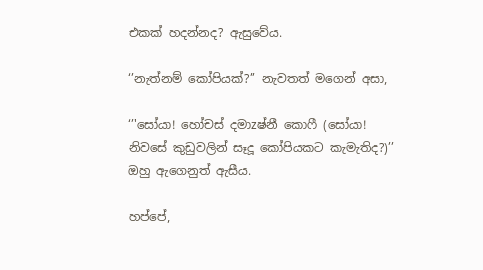එකක් හදන්නද? ඇසුවේය.

‘’නැත්නම් කෝපියක්?’’ නැවතත් මගෙන් අසා,

‘’'සෝයා! හෝචස් දමාzෂ්නී කොෆී (සෝයා! නිවසේ කුඩුවලින් සෑදූ කෝපියකට කැමැතිද?)’’ ඔහු ඇගෙනුත් ඇසීය.

හප්පේ,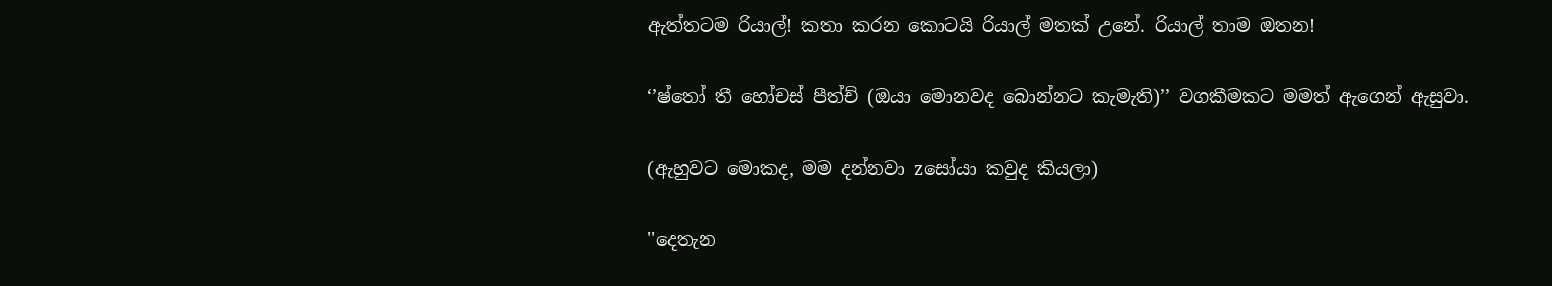ඇත්තටම රියාල්! කතා කරන කොටයි රියාල් මතක් උනේ. රියාල් තාම ඔතන!

‘’ෂ්තෝ තී හෝචස් පීත්ච් (ඔයා මොනවද බොන්නට කැමැති)’’ වගකීමකට මමත් ඇගෙන් ඇසුවා.

(ඇහුවට මොකද, මම දන්නවා zසෝයා කවුද කියලා)

''දෙතැන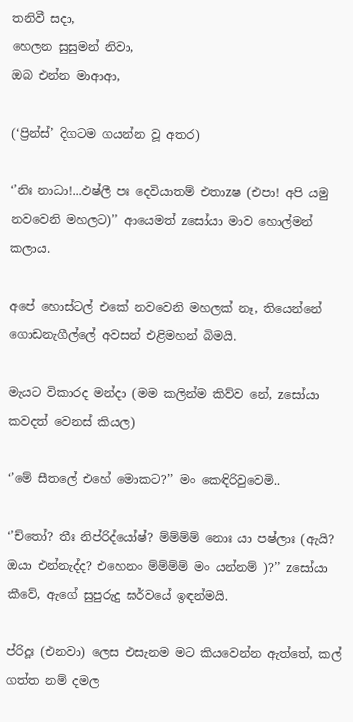තනිවී සදා,
හෙලන සුසුමන් නිවා,
ඔබ එන්න මාආආ,

(‘ප්‍රින්ස්’ දිගටම ගයන්න වූ අතර)

‘’නිඃ නාධා!...ඵෂ්ලී පඃ දෙවියාතම් එතාzෂ (එපා! අපි යමු නවවෙනි මහලට)’’ ආයෙමත් zසෝයා මාව හොල්මන් කලාය.

අපේ හොස්ටල් එකේ නවවෙනි මහලක් නෑ, තියෙන්නේ ගොඩනැගීල්ලේ අවසන් එළිමහන් බිමයි.

මැයට විකාරද මන්දා (මම කලින්ම කිව්ව නේ, zසෝයා කවදත් වෙනස් කියල)

‘’මේ සීතලේ එහේ මොකට?’’ මං කෙඳිරිවුවෙමි..

‘’ච්තෝ? තීඃ නිප්රිද්යෝෂ්? ම්ම්ම්ම් නොඃ යා පෂ්ලාඃ (ඇයි? ඔයා එන්නැද්ද? එහෙනං ම්ම්ම්ම් මං යන්නම් )?’’ zසෝයා කීවේ, ඇගේ සුපුරුදු ඝර්වයේ ඉඳන්මයි.

ප්රිදූඃ (එනවා) ලෙස එසැනම මට කියවෙන්න ඇත්තේ, කල් ගත්ත නම් දමල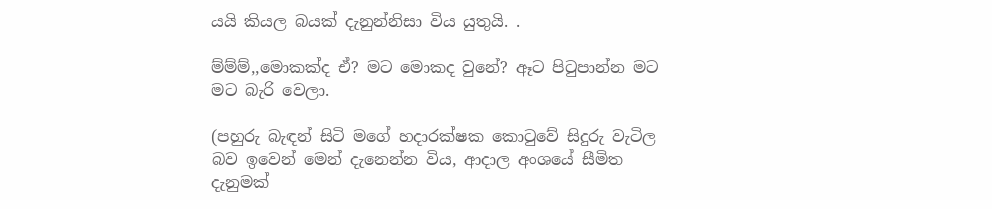යයි කියල බයක් දැනුන්නිසා විය යුතුයි. .

ම්ම්ම්,,මොකක්ද ඒ? මට මොකද වුනේ? ඈට පිටුපාන්න මට මට බැරි වෙලා.

(පහුරු බැඳන් සිටි මගේ හදාරක්ෂක කොටුවේ සිදුරු වැටිල බව ඉවෙන් මෙන් දැනෙන්න විය, ආදාල අංශයේ සීමිත දැනුමක්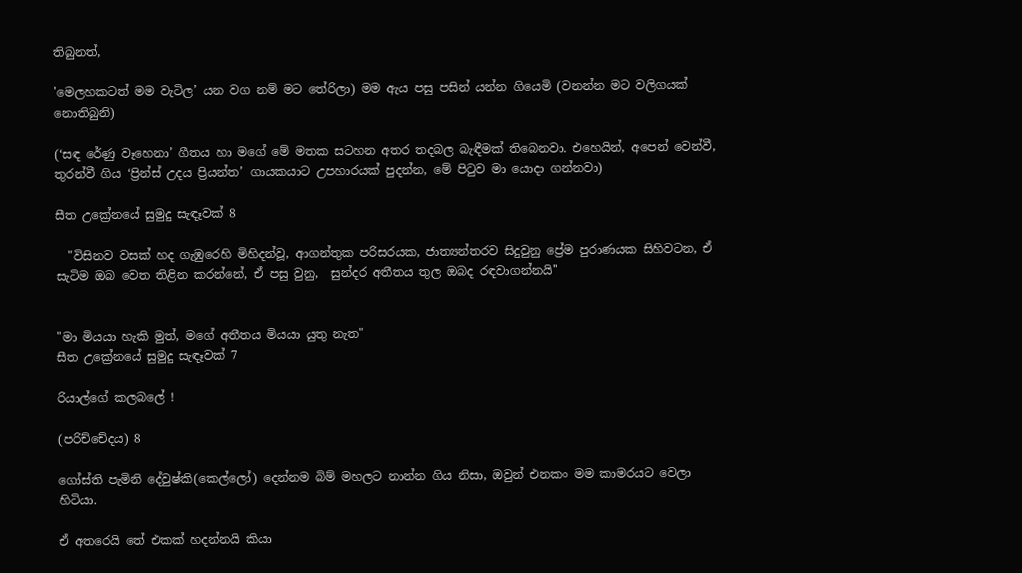තිබුනත්,

'මෙලහකටත් මම වැටිල’ යන වග නම් මට තේරිලා) මම ඇය පසු පසින් යන්න ගියෙමි (වනන්න මට වලිගයක් නොතිබුනි)

(‘සඳ රේණු වෑහෙනා’ ගීතය හා මගේ මේ මතක සටහන අතර තදබල බැඳීමක් තිබෙනවා. එහෙයින්, අපෙන් වෙන්වී, තුරන්වී ගිය ‘ප්‍රින්ස් උදය ප්‍රියන්ත’ ගායකයාට උපහාරයක් පුදන්න, මේ පිටුව මා යොදා ගන්නවා)

සීත උක්‍රේනයේ සුමුදු සැඳෑවක් 8

  "විසිනව වසක් හද ගැඹුරෙහි මිහිදන්වූ, ආගන්තුක පරිසරයක, ජාත්‍යන්තරව සිදුවුනු ප්‍රේම පුරාණයක සිහිවටන, ඒ සැටිම ඔබ වෙත තිළින කරන්නේ, ඒ පසු වුනු,  සුන්දර අතීතය තුල ඔබද රඳවාගන්නයි''


"මා මියයා හැකි මුත්, මගේ අතීතය මියයා යුතු නැත"
සීත උක්‍රේනයේ සුමුදු සැඳෑවක් 7

රියාල්ගේ කලබලේ !

(පරිච්චේදය) 8

ගෝස්ති පැමිනි දේවුෂ්කි(කෙල්ලෝ) දෙන්නම බිම් මහලට නාන්න ගිය නිසා, ඔවුන් එනකං මම කාමරයට වෙලා හිටියා.

ඒ අතරෙයි තේ එකක් හදන්නයි කියා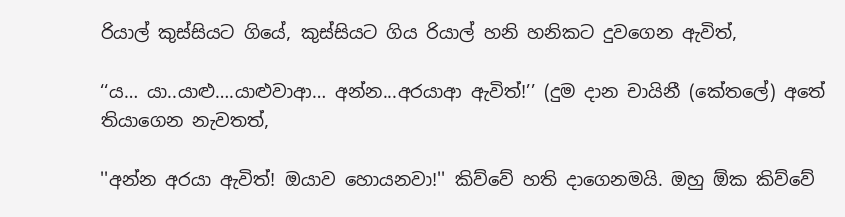රියාල් කුස්සියට ගියේ, කුස්සියට ගිය රියාල් හනි හනිකට දුවගෙන ඇවිත්,

‘‘ය… යා..යාළු….යාළුවාආ… අන්න...අරයාආ ඇවිත්!’’ (දුම දාන චායිනී (කේතලේ) අතේ තියාගෙන නැවතත්,

''අන්න අරයා ඇවිත්! ඔයාව හොයනවා!'' කිව්වේ හති දාගෙනමයි. ඔහු ඕක කිව්වේ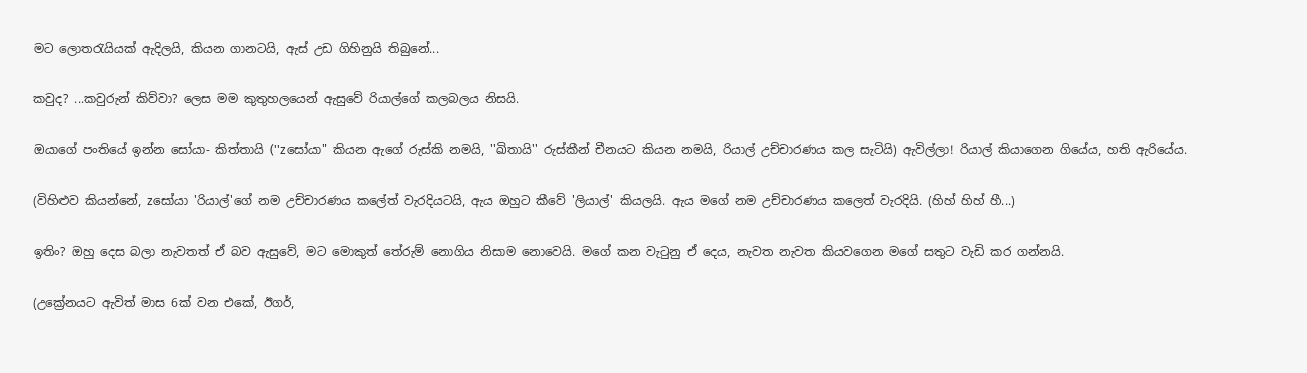මට ලොතරැයියක් ඇදිලයි, කියන ගානටයි, ඇස් උඩ ගිහිනුයි තිබුනේ...

කවුද? ...කවුරුන් කිව්වා? ලෙස මම කුතුහලයෙන් ඇසුවේ රියාල්ගේ කලබලය නිසයි.

ඔයාගේ පංතියේ ඉන්න සෝයා- කිත්තායි (''zසෝයා" කියන ඇගේ රුස්කි නමයි, ''ඛිතායි'' රුස්කීන් චීනයට කියන නමයි, රියාල් උච්චාරණය කල සැටියි) ඇවිල්ලා! රියාල් කියාගෙන ගියේය, හති ඇරියේය.

(විහිළුව කියන්නේ, zසෝයා 'රියාල්'ගේ නම උච්චාරණය කලේත් වැරදියටයි, ඇය ඔහුට කීවේ 'ලියාල්' කියලයි. ඇය මගේ නම උච්චාරණය කලෙත් වැරදියි. (හිහ් හිහ් හී...)

ඉතිං? ඔහු දෙස බලා නැවතත් ඒ බව ඇසුවේ, මට මොකුත් තේරුම් නොගිය නිසාම නොවෙයි. මගේ කන වැටුනු ඒ දෙය, නැවත නැවත කියවගෙන මගේ සතුට වැඩි කර ගන්නයි.

(උක්‍රේනයට ඇවිත් මාස 6ක් වන එකේ, ඊගර්,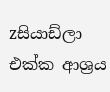zසියාඩ්ලා එක්ක ආශ්‍රය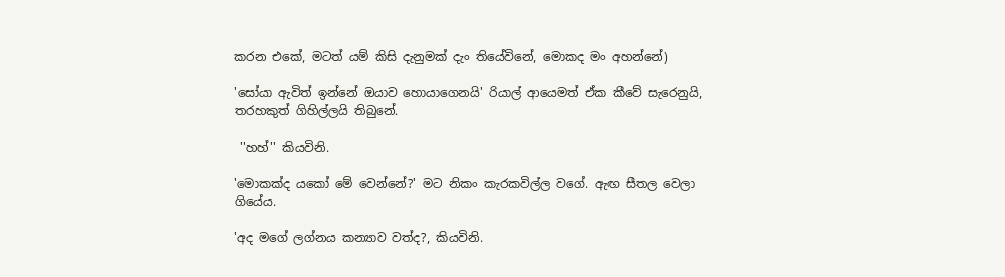කරන එකේ, මටත් යම් කිසි දැනුමක් දැං තියේවිනේ, මොකද මං අහන්නේ)

'සෝයා ඇවිත් ඉන්නේ ඔයාව හොයාගෙනයි' රියාල් ආයෙමත් ඒක කීවේ සැරෙනුයි, තරහකුත් ගිහිල්ලයි තිබුනේ.

 ''හහ්'' කියවිනි.

'මොකක්ද යකෝ මේ වෙන්නේ?' මට නිකං කැරකවිල්ල වගේ. ඇඟ සීතල වෙලා ගියේය.

'අද මගේ ලග්නය කන්‍යාව වත්ද?, කියවිනි.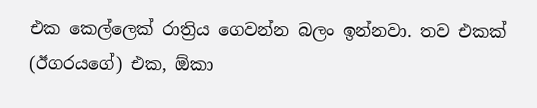එක කෙල්ලෙක් රාත්‍රිය ගෙවන්න බලං ඉන්නවා. තව එකක් (ඊගරයගේ) එක, ඕකා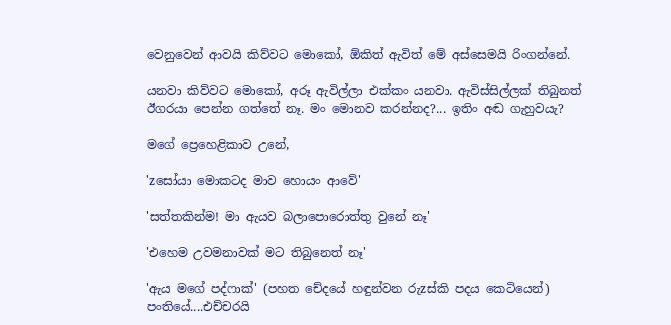වෙනුවෙන් ආවයි කිව්වට මොකෝ, ඕකිත් ඇවිත් මේ අස්සෙමයි රිංගන්නේ.

යනවා කිව්වට මොකෝ, අරූ ඇවිල්ලා එක්කං යනවා. ඇවිස්සිල්ලක් තිබුනත් ඊගරයා පෙන්න ගත්තේ නෑ. මං මොනව කරන්නද?... ඉතිං අඬ ගැහුවයැ?

මගේ ප්‍රෙහෙළිකාව උනේ,

'zසෝයා මොකටද මාව හොයං ආවේ'

'සත්තකින්ම! මා ඇයව බලාපොරොත්තු වුනේ නෑ'

'එහෙම උවමනාවක් මට තිබුනෙත් නෑ'

'ඇය මගේ පද්ෆාක්' (පහත චේදයේ හඳුන්වන රුzස්කි පදය කෙටියෙන්) පංතියේ....එච්චරයි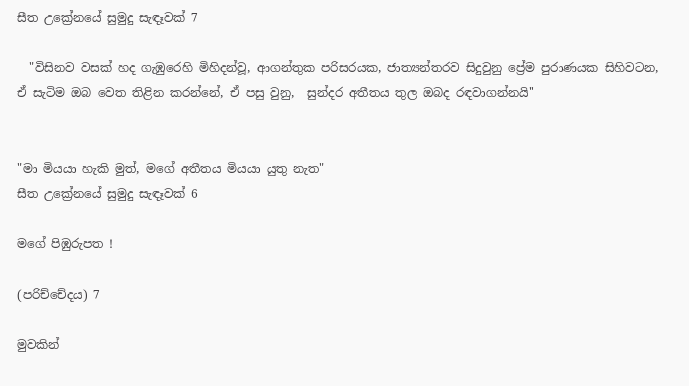සීත උක්‍රේනයේ සුමුදු සැඳෑවක් 7

  "විසිනව වසක් හද ගැඹුරෙහි මිහිදන්වූ, ආගන්තුක පරිසරයක, ජාත්‍යන්තරව සිදුවුනු ප්‍රේම පුරාණයක සිහිවටන, ඒ සැටිම ඔබ වෙත තිළින කරන්නේ, ඒ පසු වුනු,  සුන්දර අතීතය තුල ඔබද රඳවාගන්නයි''


"මා මියයා හැකි මුත්, මගේ අතීතය මියයා යුතු නැත"
සීත උක්‍රේනයේ සුමුදු සැඳෑවක් 6

මගේ පිඹුරුපත !

(පරිච්චේදය) 7

මුවකින්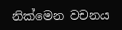නික්මෙන වචනය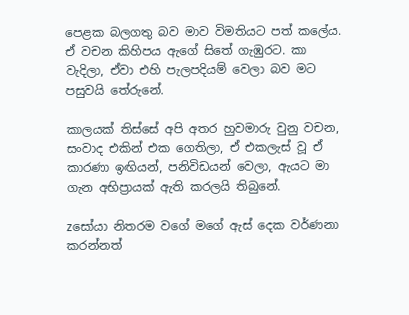පෙළක බලගතු බව මාව විමතියට පත් කලේය. ඒ වචන කිහිපය ඇගේ සිතේ ගැඹුරට. කා වැදිලා, ඒවා එහි පැලපදියම් වෙලා බව මට පසුවයි තේරුනේ.

කාලයක් තිස්සේ අපි අතර හුවමාරු වුනු වචන, සංවාද එකින් එක ගෙතිලා, ඒ එකලැස් වූ ඒ කාරණා ඉඟියන්, පනිවිඩයන් වෙලා, ඇයට මා ගැන අභිප්‍රායක් ඇති කරලයි තිබුනේ.

zසෝයා නිතරම වගේ මගේ ඇස් දෙක වර්ණනා කරන්නත්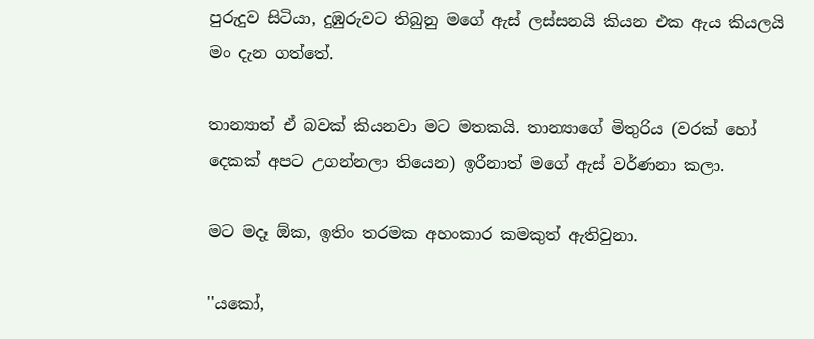පුරුදුව සිටියා, දුඹුරුවට තිබුනු මගේ ඇස් ලස්සනයි කියන එක ඇය කියලයි මං දැන ගත්තේ.

තාන්‍යාත් ඒ බවක් කියනවා මට මතකයි. තාන්‍යාගේ මිතුරිය (වරක් හෝ දෙකක් අපට උගන්නලා තියෙන) ඉරීනාත් මගේ ඇස් වර්ණනා කලා.

මට මදෑ ඕක, ඉතිං තරමක අහංකාර කමකුත් ඇතිවුනා.

''යකෝ,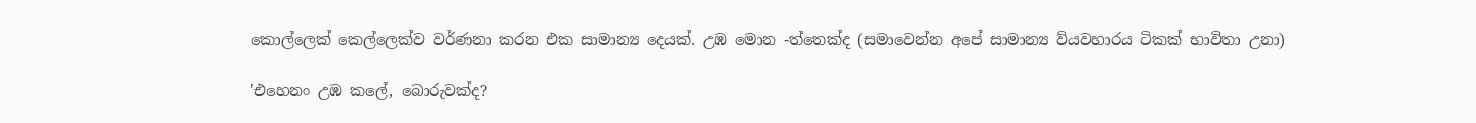කොල්ලෙක් කෙල්ලෙක්ව වර්ණනා කරන එක සාමාන්‍ය දෙයක්. උඹ මොන -ත්තෙක්ද (සමාවෙන්න අපේ සාමාන්‍ය ව්යවහාරය ටිකක් භාවිතා උනා)

'එහෙනං උඹ කලේ, බොරුවක්ද?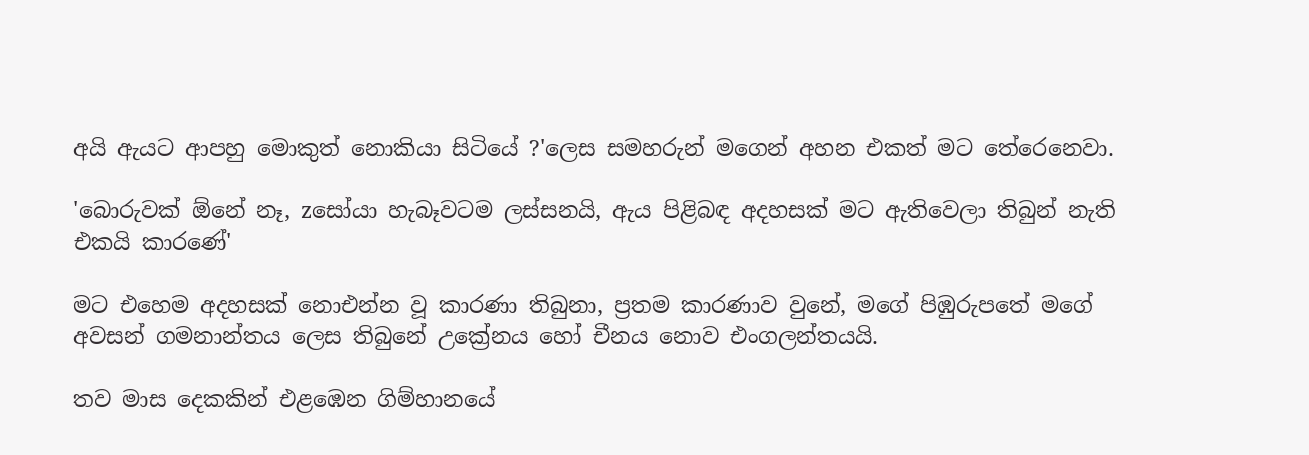අයි ඇයට ආපහු මොකුත් නොකියා සිටියේ ?'ලෙස සමහරුන් මගෙන් අහන එකත් මට තේරෙනෙවා.

'බොරුවක් ඕනේ නෑ, zසෝයා හැබෑවටම ලස්සනයි, ඇය පිළිබඳ අදහසක් මට ඇතිවෙලා තිබුන් නැති එකයි කාරණේ'

මට එහෙම අදහසක් නොඑන්න වූ කාරණා තිබුනා, ප්‍රතම කාරණාව වුනේ, මගේ පිඹුරුපතේ මගේ අවසන් ගමනාන්තය ලෙස තිබුනේ උක්‍රේනය හෝ චීනය නොව එංගලන්තයයි.

තව මාස දෙකකින් එළඹෙන ගිම්හානයේ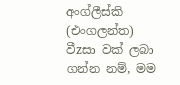අංග්ලීස්කි (එංගලන්ත) වීzසා වක් ලබා ගන්න නම්, මම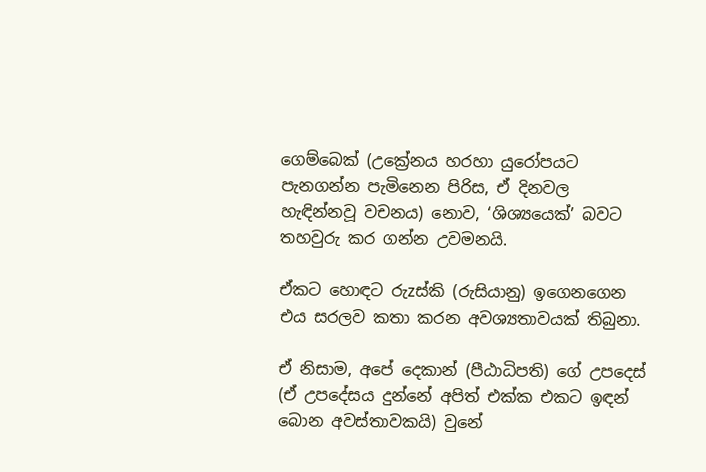ගෙම්බෙක් (උක්‍රේනය හරහා යුරෝපයට පැනගන්න පැමිනෙන පිරිස, ඒ දිනවල හැඳින්නවූ වචනය) නොව, ‘ශිශ්‍යයෙක්’ බවට තහවුරු කර ගන්න උවමනයි.

ඒකට හොඳට රුzස්කි (රුසියානු) ඉගෙනගෙන එය සරලව කතා කරන අවශ්‍යතාවයක් තිබුනා.

ඒ නිසාම, අපේ දෙකාන් (පීඨාධිපති) ගේ උපදෙස් (ඒ උපදේසය දුන්නේ අපිත් එක්ක එකට ඉඳන් බොන අවස්තාවකයි) වුනේ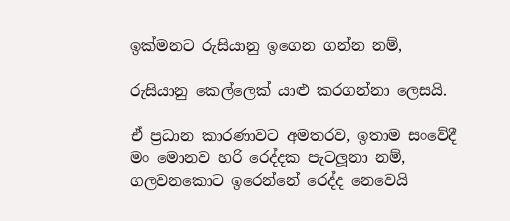ඉක්මනට රුසියානු ඉගෙන ගන්න නම්,

රුසියානු කෙල්ලෙක් යාළු කරගන්නා ලෙසයි.

ඒ ප්‍රධාන කාරණාවට අමතරව, ඉතාම සංවේදී මං මොනව හරි රෙද්දක පැටලූනා නම්, ගලවනකොට ඉරෙන්නේ රෙද්ද නෙවෙයි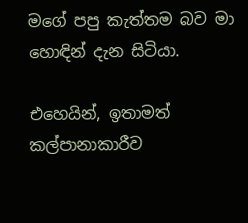මගේ පපු කැත්තම බව මා හොඳින් දැන සිටියා.

එහෙයින්, ඉතාමත් කල්පානාකාරීව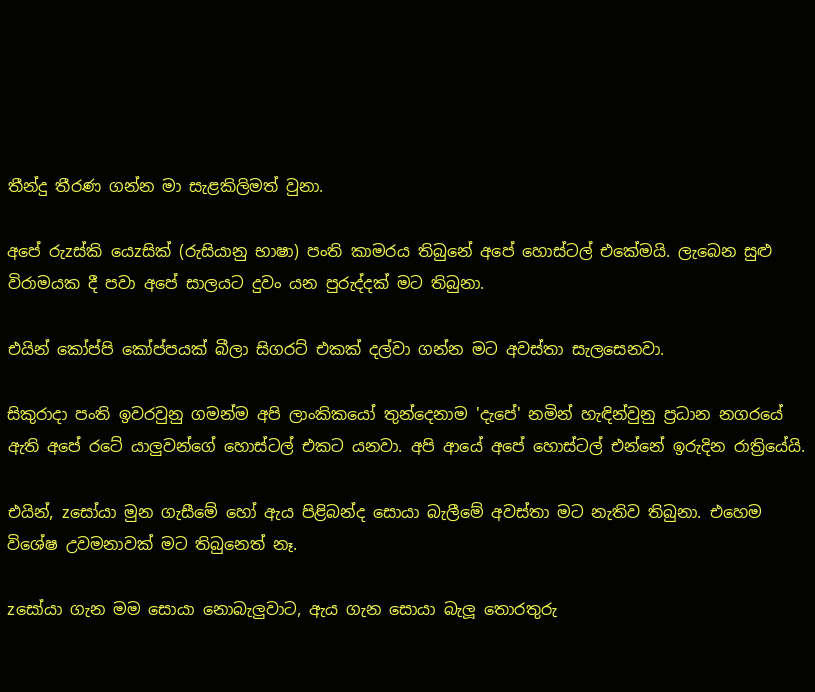තීන්දු තීරණ ගන්න මා සැළකිලිමත් වුනා.

අපේ රුzස්කි යෙzසික් (රුසියානු භාෂා) පංති කාමරය තිබුනේ අපේ හොස්ටල් එකේමයි. ලැබෙන සුළු විරාමයක දී පවා අපේ සාලයට දුවං යන පුරුද්දක් මට තිබුනා.

එයින් කෝප්පි කෝප්පයක් බීලා සිගරට් එකක් දල්වා ගන්න මට අවස්තා සැලසෙනවා.

සිකුරාදා පංති ඉවරවුනු ගමන්ම අපි ලාංකිකයෝ තුන්දෙනාම 'දැපේ' නමින් හැඳින්වුනු ප්‍රධාන නගරයේ ඇති අපේ රටේ යාලුවන්ගේ හොස්ටල් එකට යනවා. අපි ආයේ අපේ හොස්ටල් එන්නේ ඉරුදින රාත්‍රියේයි.

එයින්, zසෝයා මුන ගැසීමේ හෝ ඇය පිළිබන්ද සොයා බැලීමේ අවස්තා මට නැතිව තිබුනා. එහෙම විශේෂ උවමනාවක් මට තිබුනෙත් නෑ.

zසෝයා ගැන මම සොයා නොබැලුවාට, ඇය ගැන සොයා බැලූ තොරතුරු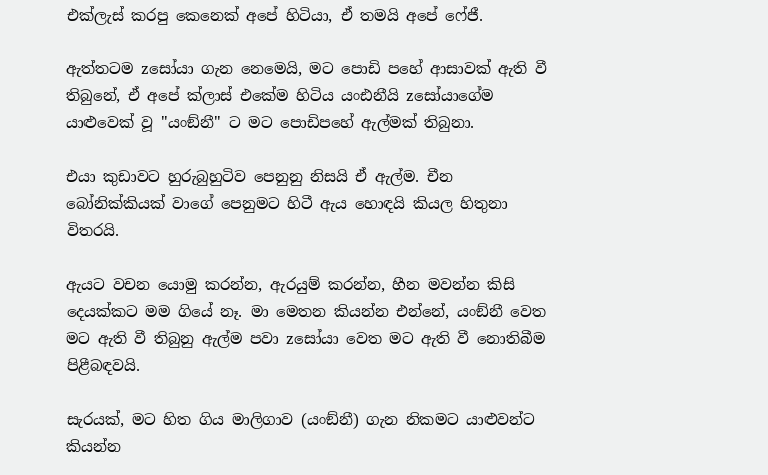එක්ලැස් කරපු කෙනෙක් අපේ හිටියා, ඒ තමයි අපේ ෆේජී.

ඇත්තටම zසෝයා ගැන නෙමෙයි, මට පොඩි පහේ ආසාවක් ඇති වී තිබුනේ, ඒ අපේ ක්ලාස් එකේම හිටිය යංඪනීයි zසෝයාගේම යාළුවෙක් වූ ''යංඞ්නී'' ට මට පොඩිපහේ ඇල්මක් තිබුනා.

එයා කුඩාවට හුරුබුහුටිව පෙනුනු නිසයි ඒ ඇල්ම. චීන බෝනික්කියක් වාගේ පෙනුමට හිටී ඇය හොඳයි කියල හිතුනා විතරයි.

ඇයට වචන යොමු කරන්න, ඇරයුම් කරන්න, හීන මවන්න කිසි දෙයක්කට මම ගියේ නෑ. මා මෙතන කියන්න එන්නේ, යංඞ්නී වෙත මට ඇති වී තිබුනු ඇල්ම පවා zසෝයා වෙත මට ඇති වී නොතිබීම පිළීබඳවයි.

සැරයක්, මට හිත ගිය මාලිගාව (යංඞ්නී) ගැන නිකමට යාළුවන්ට කියන්න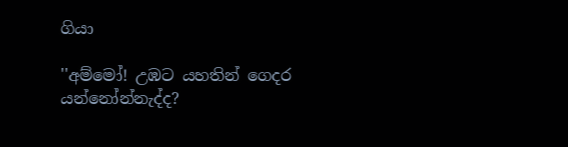ගියා

''අම්මෝ! උඹට යහතින් ගෙදර යන්නෝන්නැද්ද?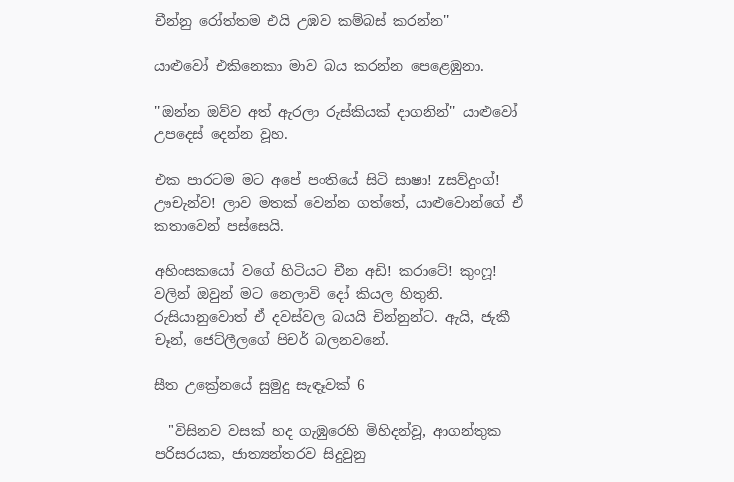චීන්නු රෝත්තම එයි උඹව කම්බස් කරන්න''

යාළුවෝ එකිනෙකා මාව බය කරන්න පෙළෙඹුනා.

''ඔන්න ඔව්ව අත් ඇරලා රුස්කියක් දාගනින්'' යාළුවෝ උපදෙස් දෙන්න වූහ.

එක පාරටම මට අපේ පංතියේ සිටි සාෂා! zසව්දුංග්! ඌචැන්ව! ලාව මතක් වෙන්න ගත්තේ, යාළුවොන්ගේ ඒ කතාවෙන් පස්සෙයි.

අහිංසකයෝ වගේ හිටියට චීන අඩි! කරාටේ! කුංෆූ! වලින් ඔවුන් මට නෙලාවි දෝ කියල හිතුනි. රුසියානුවොත් ඒ දවස්වල බයයි චින්නුන්ට. ඇයි, ජැකී චෑන්, ජෙට්ලීලගේ පිචර් බලනවනේ.

සීත උක්‍රේනයේ සුමුදු සැඳෑවක් 6

  "විසිනව වසක් හද ගැඹුරෙහි මිහිදන්වූ, ආගන්තුක පරිසරයක, ජාත්‍යන්තරව සිදුවුනු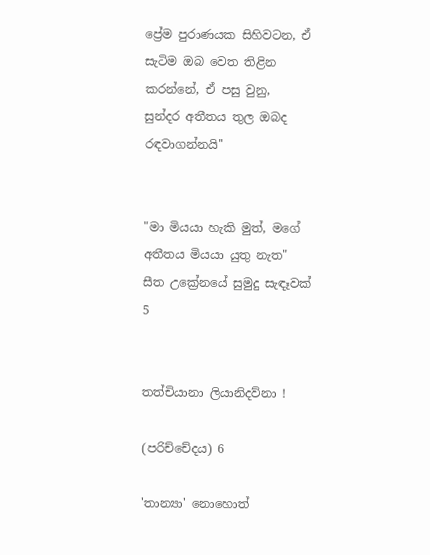ප්‍රේම පුරාණයක සිහිවටන, ඒ සැටිම ඔබ වෙත තිළින කරන්නේ, ඒ පසු වුනු,  සුන්දර අතීතය තුල ඔබද රඳවාගන්නයි''


"මා මියයා හැකි මුත්, මගේ අතීතය මියයා යුතු නැත"
සීත උක්‍රේනයේ සුමුදු සැඳෑවක් 5


තත්චියානා ලියානිදව්නා !

(පරිච්චේදය) 6

'තාන්‍යා' නොහොත්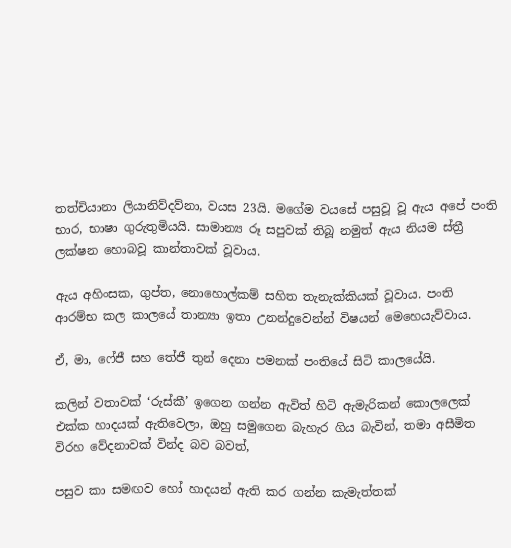තත්චියානා ලියානිව්දව්නා, වයස 23යි. මගේම වයසේ පසුවූ වූ ඇය අපේ පංති භාර, භාෂා ගුරුතුමියයි. සාමාන්‍ය රූ සපුවක් තිබූ නමුත් ඇය නියම ස්ත්‍රී ලක්ෂන හොබවූ කාන්තාවක් වූවාය.

ඇය අහිංසක, ගුප්ත, නොහොල්කම් සහිත තැනැක්කියක් වූවාය. පංති ආරම්භ කල කාලයේ තාන්‍යා ඉතා උනන්දුවෙන්න් විෂයන් මෙහෙයැව්වාය.

ඒ, මා, ෆේජී සහ තේජී තුන් දෙනා පමනක් පංතියේ සිටි කාලයේයි.

කලින් වතාවක් ‘රුස්කී’ ඉගෙන ගන්න ඇවිත් හිටි ඇමැරිකන් කොලලෙක් එක්ක හාදයක් ඇතිවෙලා, ඔහු සමුගෙන බැහැර ගිය බැවින්, තමා අසීමිත විරහ වේදනාවක් වින්ද බව බවත්,

පසුව කා සමඟව හෝ හාදයන් ඇති කර ගන්න කැමැත්තක්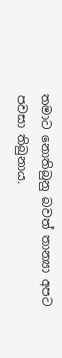තමාට නොතිබුනු බවත් තාන්‍යා අපට පවසා තිබුනාය.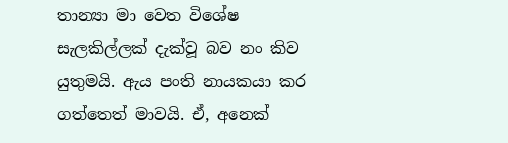තාන්‍යා මා වෙත විශේෂ සැලකිල්ලක් දැක්වූ බව නං කිව යුතුමයි. ඇය පංති නායකයා කර ගත්තෙත් මාවයි. ඒ, අනෙක්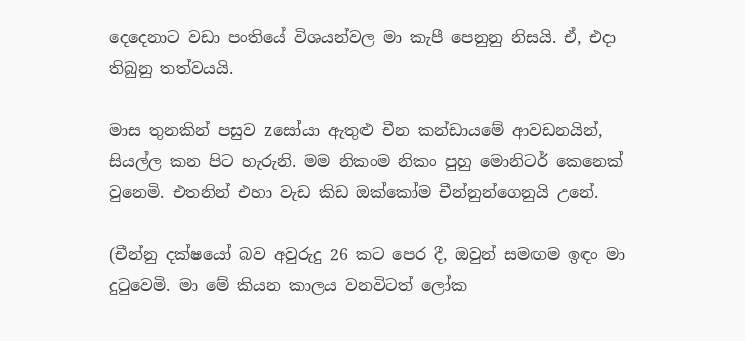දෙදෙනාට වඩා පංතියේ විශයන්වල මා කැපී පෙනුනු නිසයි. ඒ, එදා තිබුනු තත්වයයි.

මාස තුනකින් පසුව zසෝයා ඇතුළු චීන කන්ඩායමේ ආවඩනයින්, සියල්ල කන පිට හැරුනි. මම නිකංම නිකං පුහු මොනිටර් කෙනෙක් වුනෙමි. එතනින් එහා වැඩ කිඩ ඔක්කෝම චීන්නුන්ගෙනුයි උනේ.

(චීන්නු දක්ෂයෝ බව අවුරුදු 26 කට පෙර දී, ඔවුන් සමඟම ඉඳං මා දුටුවෙමි. මා මේ කියන කාලය වනවිටත් ලෝක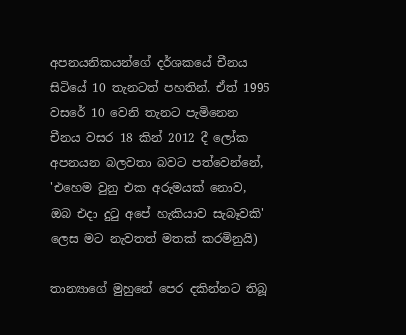අපනයනිකයන්ගේ දර්ශකයේ චීනය සිටියේ 10 තැනටත් පහතින්. ඒත් 1995 වසරේ 10 වෙනි තැනට පැමිනෙන චීනය වසර 18 කින් 2012 දී ලෝක අපනයන බලවතා බවට පත්වෙන්නේ, 'එහෙම වුනු එක අරුමයක් නොව, ඔබ එදා දුටු අපේ හැකියාව සැබෑවකි' ලෙස මට නැවතත් මතක් කරමිනුයි)

තාන්‍යාගේ මුහුනේ පෙර දකින්නට තිබූ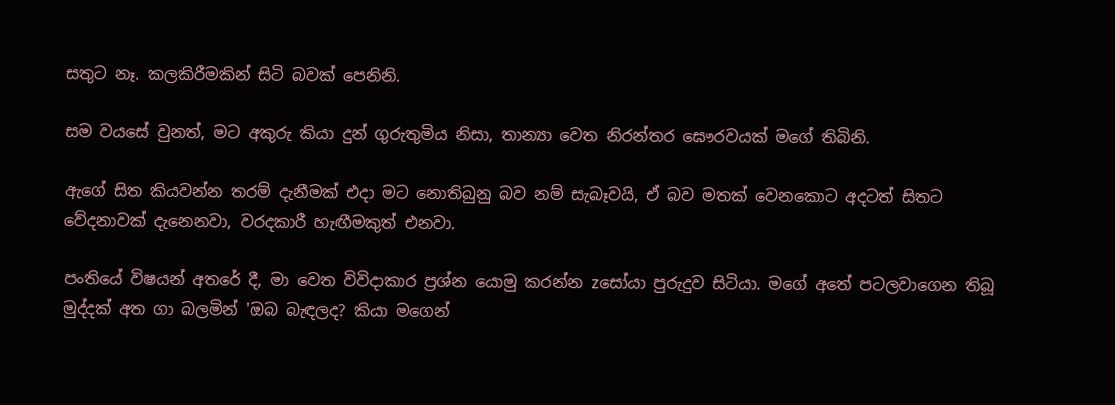සතුට නෑ. කලකිරීමකින් සිටි බවක් පෙනිනි.

සම වයසේ වුනත්, මට අකුරු කියා දුන් ගුරුතුමිය නිසා, තාන්‍යා වෙත නිරන්තර ඝෞරවයක් මගේ තිබිනි.

ඇගේ සිත කියවන්න තරම් දැනීමක් එදා මට නොතිබුනු බව නම් සැබෑවයි, ඒ බව මතක් වෙනකොට අදටත් සිතට වේදනාවක් දැනෙනවා, වරදකාරී හැඟීමකුත් එනවා.

පංතියේ විෂයන් අතරේ දී, මා වෙත විවිදාකාර ප්‍රශ්න යොමු කරන්න zසෝයා පුරුදුව සිටියා. මගේ අතේ පටලවාගෙන තිබූ මුද්දක් අත ගා බලමින් 'ඔබ බැඳලද? කියා මගෙන්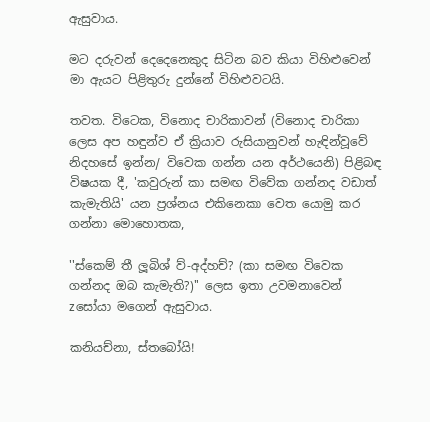ඇසුවාය.

මට දරුවන් දෙදෙනෙකුද සිටින බව කියා විහිළුවෙන් මා ඇයට පිළිතුරු දුන්නේ විහිළුවටයි.

තවත. විටෙක, විනොද චාරිකාවන් (විනොද චාරිකා ලෙස අප හඳුන්ව ඒ ක්‍රියාව රුසියානුවන් හැඳින්වූවේ නිදහසේ ඉන්න/ විවෙක ගන්න යන අර්ථයෙනි) පිළිබඳ විෂයක දී, 'කවුරුන් කා සමඟ විවේක ගන්නද වඩාත් කැමැතියි' යන ප්‍රශ්නය එකිනෙකා වෙත යොමු කර ගන්නා මොහොතක,

''ස්කෙම් තී ලූබිශ් ව්-අද්හච්? (කා සමඟ විවෙක ගන්නද ඔබ කැමැති?)'' ලෙස ඉතා උවමනාවෙන් zසෝයා මගෙන් ඇසුවාය.

කනියච්නා, ස්තබෝයි!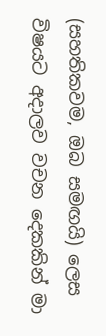(සහතිකවම, ඔබ සමඟයි) ලෙස විෂයට අදාලව වචන දෙකකින් මා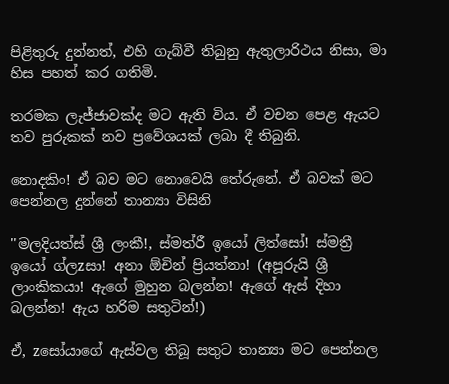පිළිතුරු දුන්නත්, එහි ගැබ්වී තිබුනු ඇතුලාරිථය නිසා, මා හිස පහත් කර ගතිමි.

තරමක ලැජ්ජාවක්ද මට ඇති විය. ඒ වචන පෙළ ඇයට තව පුරුකක් නව ප්‍රවේශයක් ලබා දී තිබුනි.

නොදකිං! ඒ බව මට නොවෙයි තේරුනේ. ඒ බවක් මට පෙන්නල දුන්නේ තාන්‍යා විසිනි

''මලදියත්ස් ශ්‍රී ලංකී!, ස්මත්රී ඉයෝ ලිත්සෝ! ස්මත්‍රී ඉයෝ ග්ලzසා! අනා ඕචින් ප්‍රියත්නා! (අපූරුයි ශ්‍රී ලාංකිකයා! ඇගේ මුහුන බලන්න! ඇගේ ඇස් දිහා බලන්න! ඇය හරිම සතුටින්!)

ඒ, zසෝයාගේ ඇස්වල තිබූ සතුට තාන්‍යා මට පෙන්නල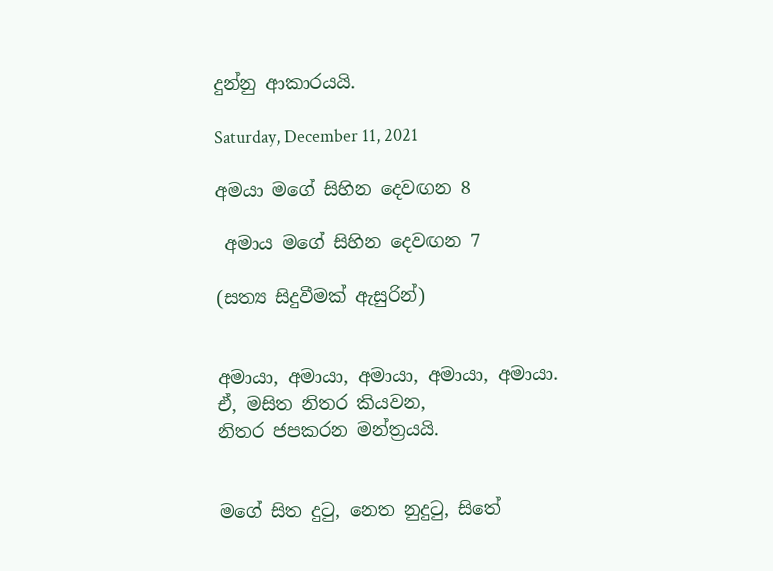දුන්නු ආකාරයයි.

Saturday, December 11, 2021

අමයා මගේ සිහින දෙවඟන 8

 අමාය මගේ සිහින දෙවඟන 7

(සත්‍ය සිදුවීමක් ඇසුරින්)


අමායා, අමායා, අමායා, අමායා, අමායා.
ඒ, මසිත නිතර කියවන,
නිතර ජපකරන මන්ත්‍රයයි.


මගේ සිත දුටු, නෙත නුදුටු, සිතේ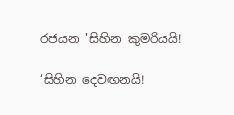රජයන 'සිහින කුමරියයි!

‘සිහින දෙවඟනයි!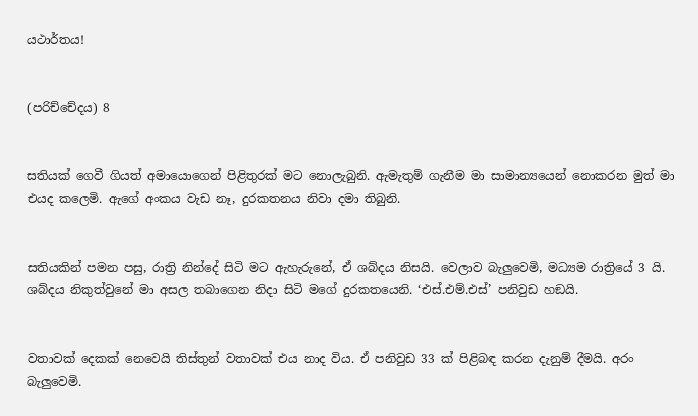යථාර්තය!


(පරිච්චේදය) 8


සතියක් ගෙවී ගියත් අමායොගෙන් පිළිතුරක් මට නොලැබුනි. ඇමැතුම් ගැනීම මා සාමාන්‍යයෙන් නොකරන මුත් මා එයද කලෙමි. ඇගේ අංකය වැඩ නෑ, දුරකතනය නිවා දමා තිබුනි.


සතියකින් පමන පසු, රාත්‍රි නින්දේ සිටි මට ඇහැරුනේ, ඒ ශබ්දය නිසයි. වෙලාව බැලුවෙමි, මධ්‍යම රාත්‍රියේ 3 යි. ශබ්දය නිකුත්වුනේ මා අසල තබාගෙන නිදා සිටි මගේ දුරකතයෙනි. ‘එස්.එම්.එස්’ පනිවුඩ හඞයි.


වතාවක් දෙකක් නෙවෙයි තිස්තුන් වතාවක් එය නාද විය. ඒ පනිවුඩ 33 ක් පිළිබඳ කරන දැනුම් දීමයි. අරං බැලුවෙමි.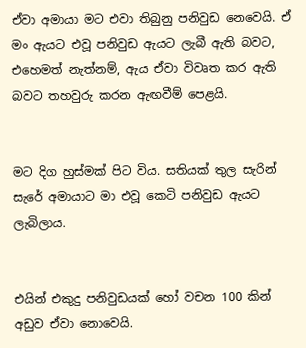ඒවා අමායා මට එවා තිබුනු පනිවුඩ නෙවෙයි. ඒ මං ඇයට එවූ පනිවුඩ ඇයට ලැබී ඇති බවට, එහෙමත් නැත්නම්, ඇය ඒවා විවෘත කර ඇති බවට තහවුරු කරන ඇඟවීම් පෙළයි.


මට දිග හුස්මක් පිට විය. සතියක් තුල සැරින් සැරේ අමායාට මා එවූ කෙටි පනිවුඩ ඇයට ලැබිලාය.


එයින් එකුදු පනිවුඩයක් හෝ වචන 100 කින් අඩුව ඒවා නොවෙයි.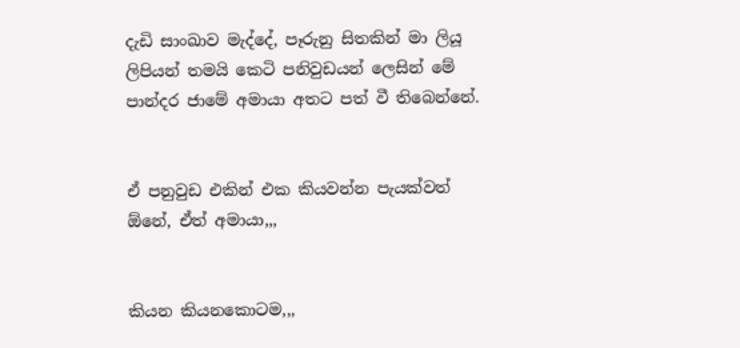දැඩි සාංඛාව මැද්දේ, පෑරුනු සිතකින් මා ලියූ ලිපියන් තමයි කෙටි පනිවුඩයන් ලෙසින් මේ පාන්දර ජාමේ අමායා අතට පත් වී තිබෙන්නේ.


ඒ පනුවුඩ එකින් එක කියවන්න පැයක්වත් ඕනේ, ඒත් අමායා,,,


කියන කියනකොටම,,,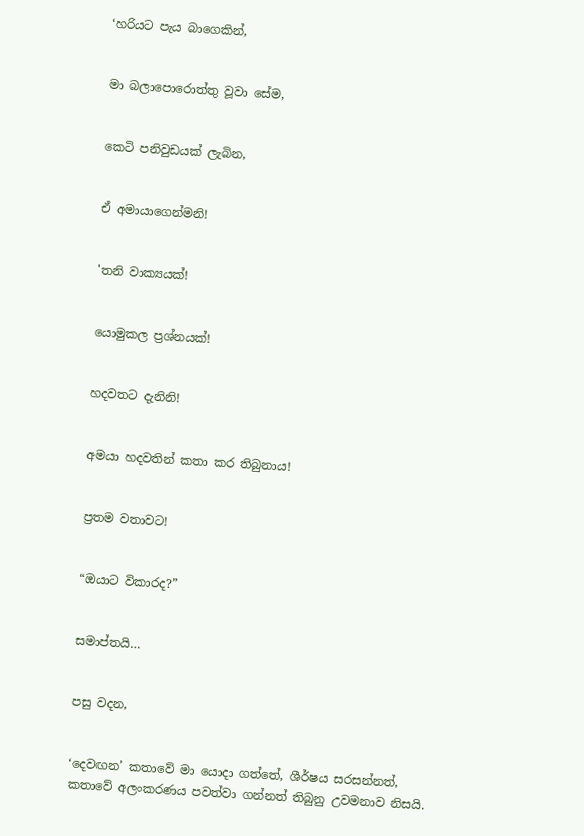‘හරියට පැය බාගෙකින්,


මා බලාපොරොත්තු වූවා සේම,


කෙටි පනිවුඩයක් ලැබින,


ඒ අමායාගෙන්මනි!


'තනි වාක්‍යයක්!


යොමුකල ප්‍රශ්නයක්!


හදවතට දැනිනි!


අමයා හදවතින් කතා කර තිබුනාය!


ප්‍රතම වතාවට!


“ඔයාට විකාරද?”


සමාප්තයි…


පසු වදන,


‘දෙවඟන’ කතාවේ මා යොදා ගත්තේ, ශීර්ෂය සරසන්නත්, කතාවේ අලංකරණය පවත්වා ගන්නත් තිබුනු උවමනාව නිසයි.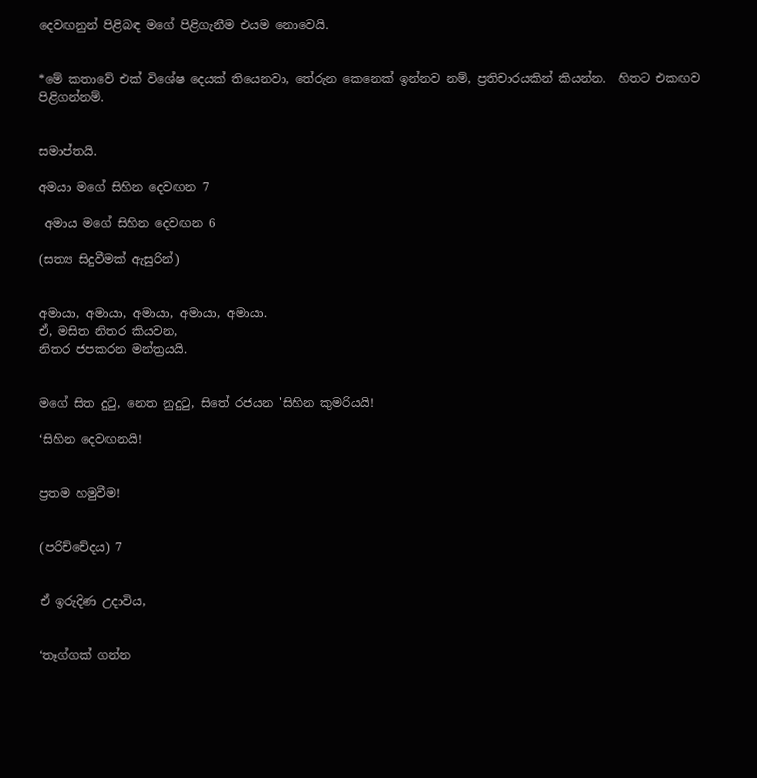දෙවඟනුන් පිළිබඳ මගේ පිළිගැනීම එයම නොවෙයි.


*මේ කතාවේ එක් විශේෂ දෙයක් තියෙනවා, තේරුන කෙනෙක් ඉන්නව නම්, ප්‍රතිචාරයකින් කියන්න.  හිතට එකඟව පිළිගන්නම්.


සමාප්තයි.

අමයා මගේ සිහින දෙවඟන 7

 අමාය මගේ සිහින දෙවඟන 6

(සත්‍ය සිදුවීමක් ඇසුරින්)


අමායා, අමායා, අමායා, අමායා, අමායා.
ඒ, මසිත නිතර කියවන,
නිතර ජපකරන මන්ත්‍රයයි.


මගේ සිත දුටු, නෙත නුදුටු, සිතේ රජයන 'සිහින කුමරියයි!

‘සිහින දෙවඟනයි!


ප්‍රතම හමුවීම!


(පරිච්චේදය) 7


ඒ ඉරුදිණ උදාවිය,


‘තෑග්ගක් ගන්න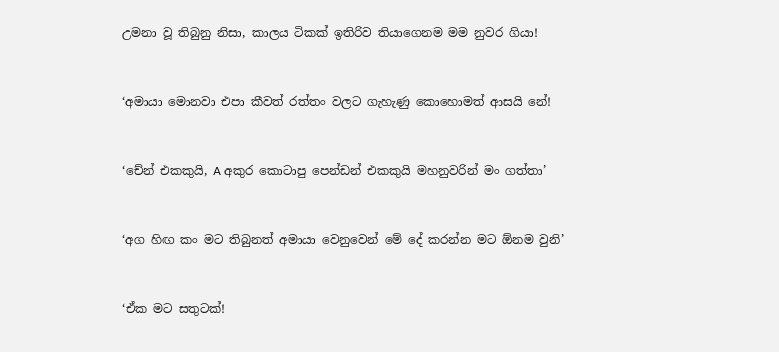උමනා වූ තිබුනු නිසා, කාලය ටිකක් ඉතිරිව තියාගෙනම මම නුවර ගියා!


‘අමායා මොනවා එපා කීවත් රත්තං වලට ගැහැණු කොහොමත් ආසයි නේ!


‘චේන් එකකුයි, A අකුර කොටාපු පෙන්ඩන් එකකුයි මහනුවරින් මං ගත්තා’


‘අග හිඟ කං මට තිබුනත් අමායා වෙනුවෙන් මේ දේ කරන්න මට ඕනම වුනි’


‘ඒක මට සතුටක්!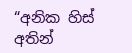“අනික හිස් අතින්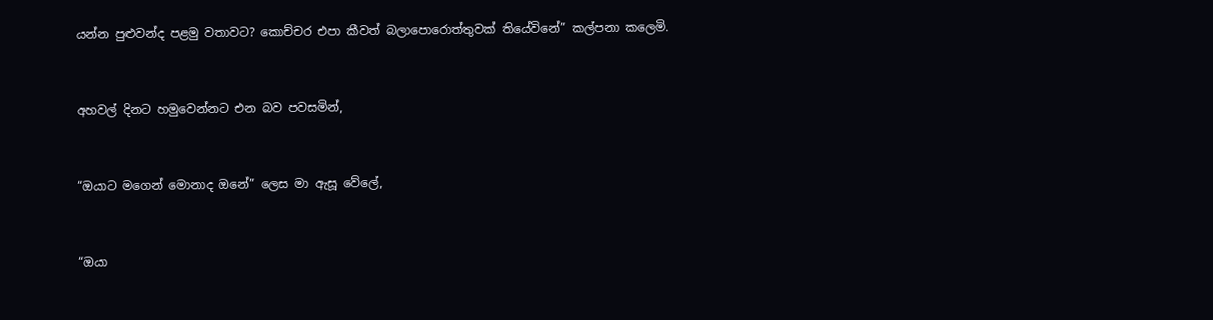යන්න පුළුවන්ද පළමු වතාවට? කොච්චර එපා කීවත් බලාපොරොත්තුවක් තියේවිනේ” කල්පනා කලෙමි.


අහවල් දිනට හමුවෙන්නට එන බව පවසමින්,


“ඔයාට මගෙන් මොනාද ඔනේ” ලෙස මා ඇසූ වේලේ,


“ඔයා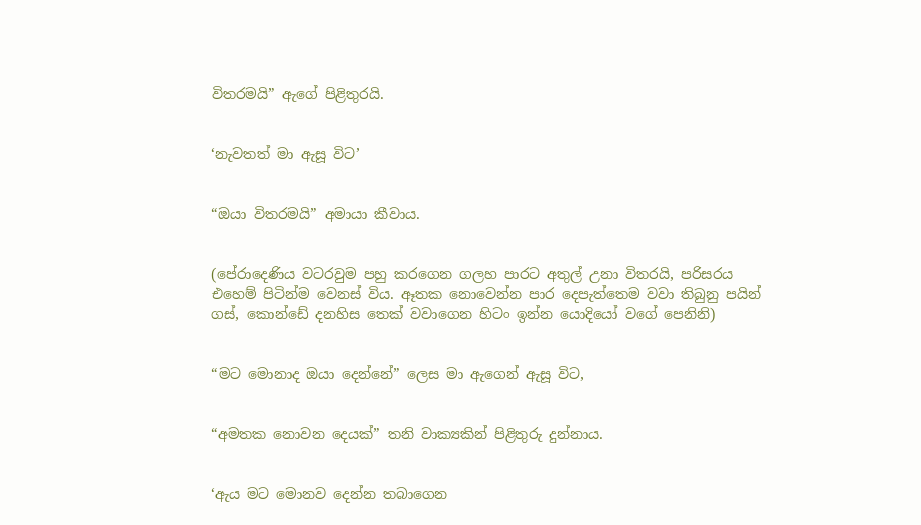විතරමයි” ඇගේ පිළිතුරයි.


‘නැවතත් මා ඇසූ විට’


“ඔයා විතරමයි” අමායා කීවාය.


(පේරාදෙණිය වටරවුම පහු කරගෙන ගලහ පාරට අතුල් උනා විතරයි, පරිසරය එහෙම් පිටින්ම වෙනස් විය. ඈතක නොවෙන්න පාර දෙපැත්තෙම වවා තිබුනු පයින් ගස්, කොන්ඩේ දනහිස තෙක් වවාගෙන හිටං ඉන්න යොදියෝ වගේ පෙනිනි)


“මට මොනාද ඔයා දෙන්නේ” ලෙස මා ඇගෙන් ඇසූ විට,


“අමතක නොවන දෙයක්” තනි වාක්‍යකින් පිළිතුරු දුන්නාය.


‘ඇය මට මොනව දෙන්න තබාගෙන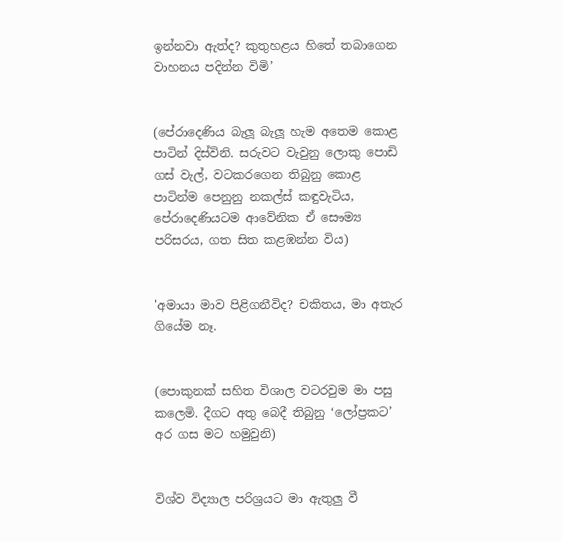ඉන්නවා ඇත්ද? කුතුහළය හිතේ තබාගෙන වාහනය පදින්න විමි’


(පේරාදෙණිය බැලූ බැලූ හැම අතෙම කොළ පාටින් දිස්විනි. සරුවට වැවුනු ලොකු පොඩි ගස් වැල්, වටකරගෙන තිබුනු කොළ පාටින්ම පෙනුනු නකල්ස් කඳුවැටිය, පේරාදෙණියටම ආවේනික ඒ සෞම්‍ය පරිසරය, ගත සිත කළඹන්න විය)


'අමායා මාව පිළිගනීවිද? චකිතය, මා අතැර ගියේම නෑ.


(පොකුනක් සහිත විශාල වටරවුම මා පසු කලෙමි. දීගට අතු බෙදී තිබුනු ‘ලෝප්‍රකට’ අර ගස මට හමුවුනි)


විශ්ව විද්‍යාල පරිශ්‍රයට මා ඇතුලු වී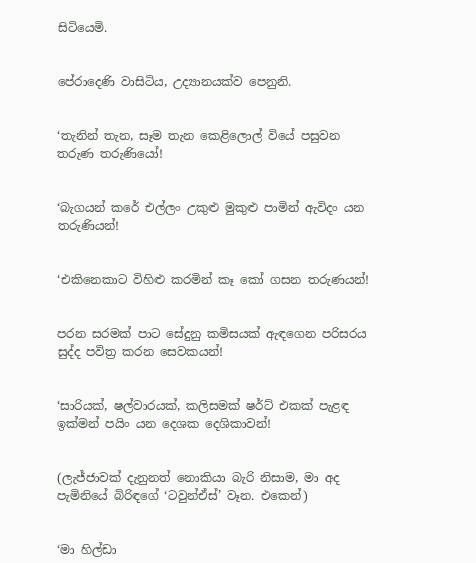සිටියෙමි.


පේරාදෙණි වාසිටිය, උද්‍යානයක්ව පෙනුනි.


‘තැනින් තැන, සෑම තැන කෙළිලොල් වියේ පසුවන තරුණ තරුණියෝ!


‘බැගයන් කරේ එල්ලං උකුළු මුකුළු පාමින් ඇවිදං යන තරුණියන්!


‘එකිනෙකාට විහිළු කරමින් කෑ කෝ ගසන තරුණයන්!


පරන සරමක් පාට සේදුනු කමිසයක් ඇඳගෙන පරිසරය සුද්ද පවිත්‍ර කරන සෙවකයන්!


‘සාරියක්, ෂල්වාරයක්, කලිසමක් ෂර්ට් එකක් පැළඳ ඉක්මන් පයිං යන දෙශක දෙශිකාවන්!


(ලැජ්ජාවක් දැනුනත් නොකියා බැරි නිසාම, මා අද පැමිනියේ බිරිඳගේ ‘ටවුන්ඒස්’ වෑන. එකෙන්)


‘මා හිල්ඩා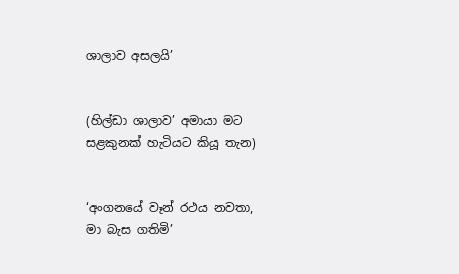ශාලාව අසලයි’


(හිල්ඩා ශාලාව’ අමායා මට සළකුනක් හැටියට කියූ තැන)


‘අංගනයේ වෑන් රථය නවතා, මා බැස ගතිමි’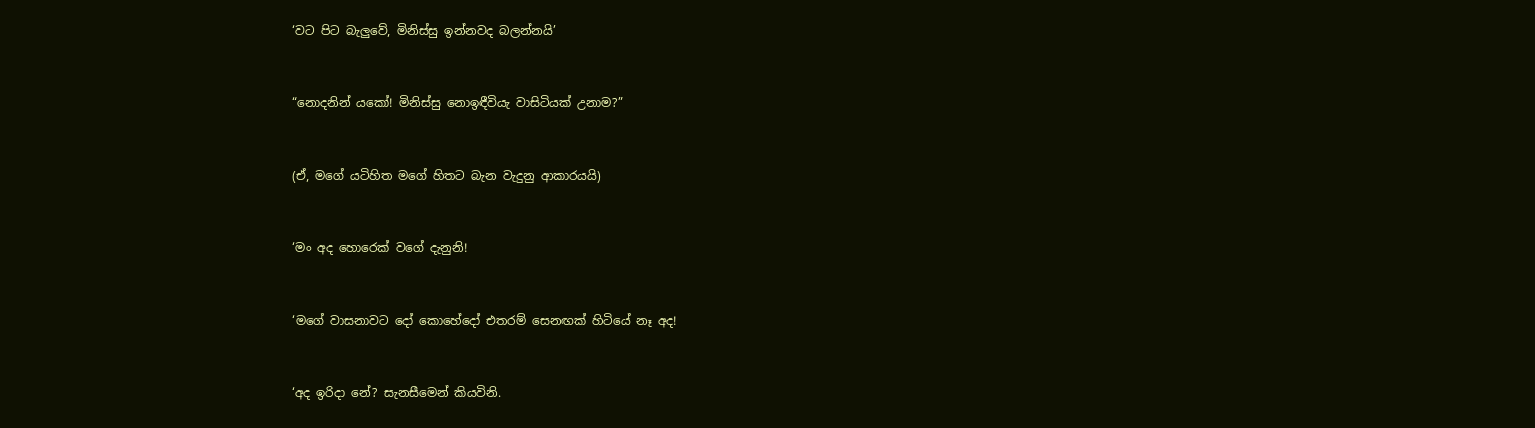‘වට පිට බැලුවේ, මිනිස්සු ඉන්නවද බලන්නයි’


“නොදනින් යකෝ! මිනිස්සු නොඉඳීවියැ වාසිටියක් උනාම?”


(ඒ, මගේ යටිහිත මගේ හිතට බැන වැදුනු ආකාරයයි)


‘මං අද හොරෙක් වගේ දැනුනි!


‘මගේ වාසනාවට දෝ කොහේදෝ එතරම් සෙනඟක් හිටියේ නෑ අද!


‘අද ඉරිදා නේ? සැනසීමෙන් කියවිනි.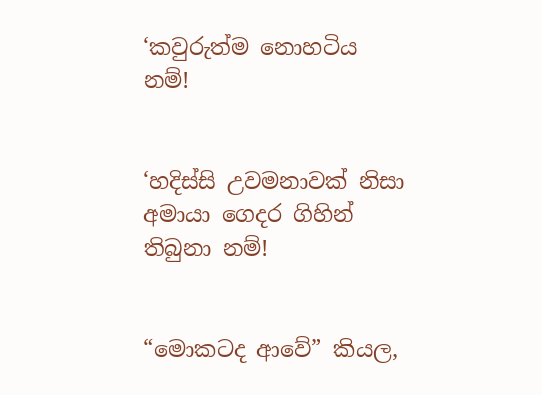‘කවුරුත්ම නොහටිය නම්!


‘හදිස්සි උවමනාවක් නිසා අමායා ගෙදර ගිහින් තිබුනා නම්!


“මොකටද ආවේ” කියල,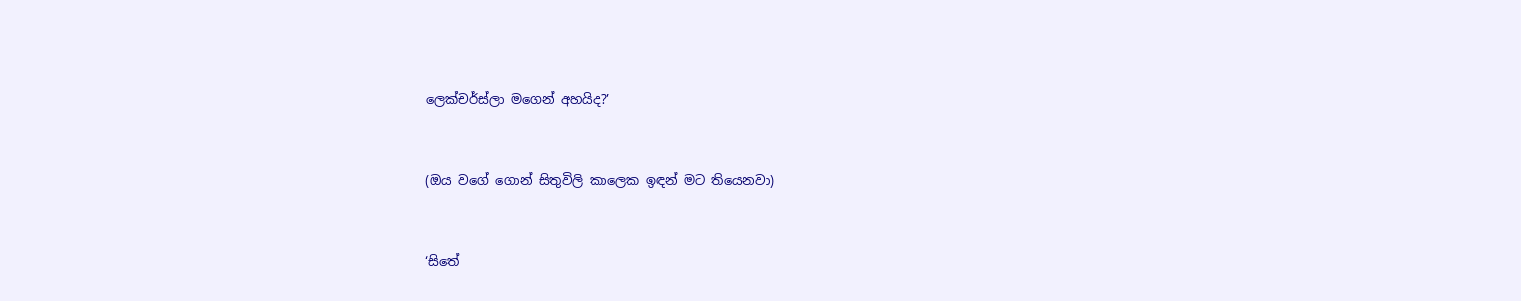ලෙක්චර්ස්ලා මගෙන් අහයිද?’


(ඔය වගේ ගොන් සිතුවිලි කාලෙක ඉඳන් මට තියෙනවා)


‘සිතේ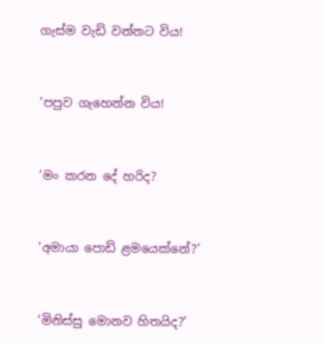ගැස්ම වැඩි වන්නට විය!


‘පපුව ගැහෙන්න විය!


‘මං කරන දේ හරිද?


‘අමායා පොඩි ළමයෙක්නේ?’


‘මිනිස්සු මොනව හිතයිද?’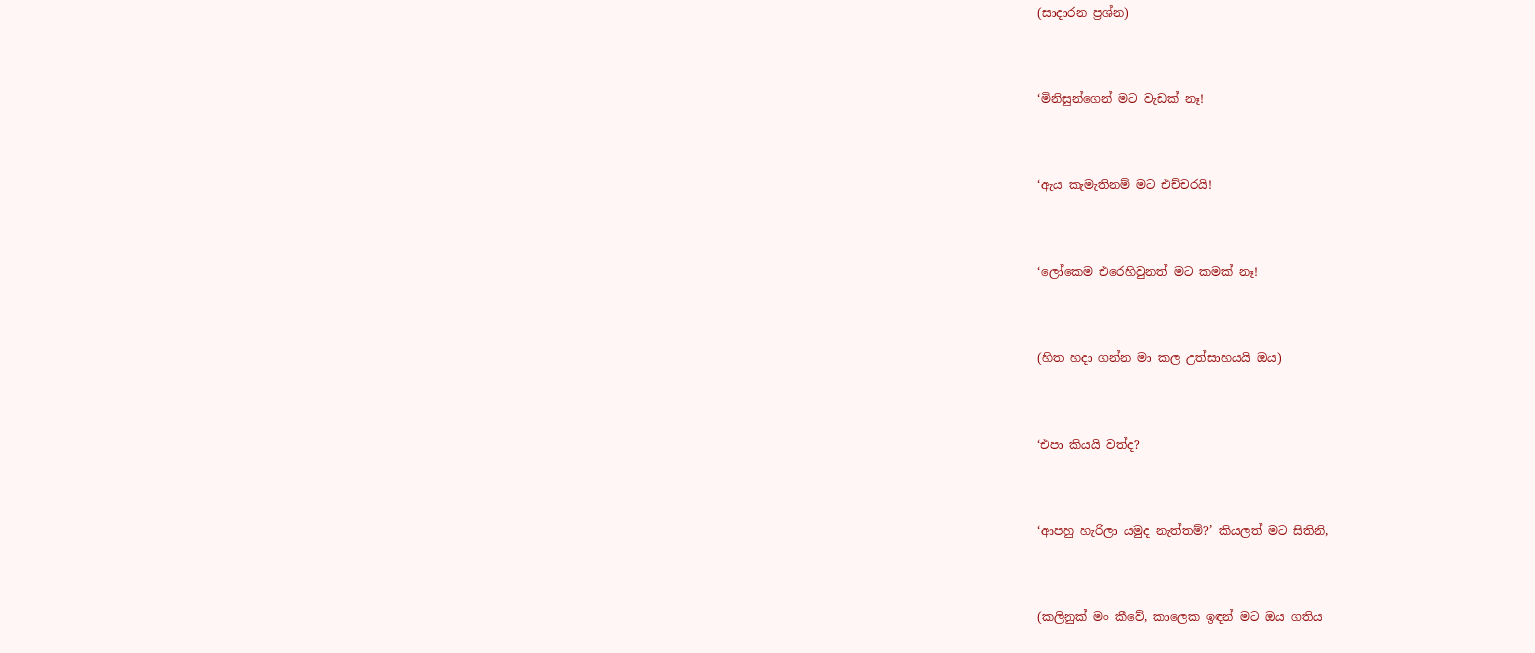(සාදාරන ප්‍රශ්න)


‘මිනිසුන්ගෙන් මට වැඩක් නෑ!


‘ඇය කැමැතිනම් මට එච්චරයි!


‘ලෝකෙම එරෙහිවුනත් මට කමක් නෑ!


(හිත හදා ගන්න මා කල උත්සාහයයි ඔය)


‘එපා කියයි වත්ද?


‘ආපහු හැරිලා යමුද නැත්තම්?’ කියලත් මට සිතිනි,


(කලිනුක් මං කීවේ, කාලෙක ඉඳන් මට ඔය ගතිය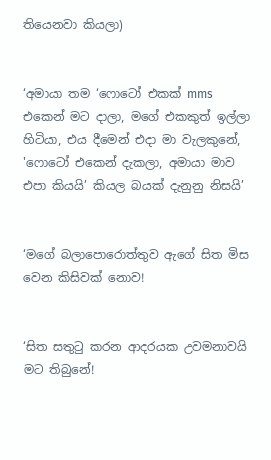තියෙනවා කියලා)


‘අමායා තම ‘ෆොටෝ එකක් mms එකෙන් මට දාලා, මගේ එකකුත් ඉල්ලා හිටියා, එය දීමෙන් එදා මා වැලකුනේ, 'ෆොටෝ එකෙන් දැකලා, අමායා මාව එපා කියයි’ කියල බයක් දැනුනු නිසයි’


‘මගේ බලාපොරොත්තුව ඇගේ සිත මිස වෙන කිසිවක් නොව!


‘සිත සතුටු කරන ආදරයක උවමනාවයි මට තිබුනේ!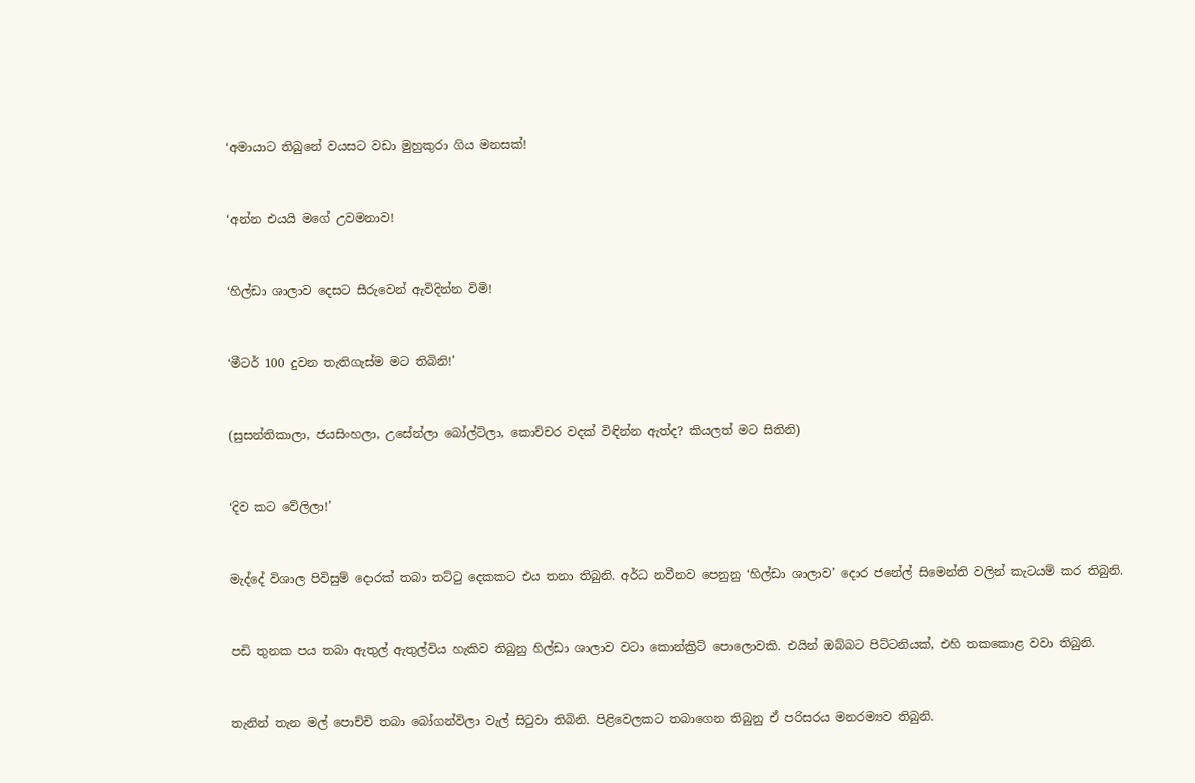‘අමායාට තිබුනේ වයසට වඩා මුහුකුරා ගිය මනසක්!


‘අන්න එයයි මගේ උවමනාව!


‘හිල්ඩා ශාලාව දෙසට සීරුවෙන් ඇවිදින්න විමි!


‘මීටර් 100 දුවන තැතිගැස්ම මට තිබිනි!’


(සුසන්තිකාලා, ජයසිංහලා, උසේන්ලා බෝල්ට්ලා, කොච්චර වදක් විඳින්න ඇත්ද? කියලත් මට සිතිනි)


‘දිව කට වේලිලා!’


මැද්දේ විශාල පිවිසුම් දොරක් තබා තට්ටු දෙකකට එය තනා තිබුනි. අර්ධ නවීනව පෙනුනු ‘හිල්ඩා ශාලාව’ දොර ජනේල් සිමෙන්ති වලින් කැටයම් කර තිබුනි.


පඩි තුනක පය තබා ඇතුල් ඇතුල්විය හැකිව තිබුනු හිල්ඩා ශාලාව වටා කොන්ක්‍රිට් පොලොවකි. එයින් ඔබ්බට පිට්ටනියක්, එහි තකකොළ වවා තිබුනි.


තැනින් තැන මල් පොච්චි තබා බෝගන්විලා වැල් සිටුවා තිබිනි. පිළිවෙලකට තබාගෙන තිබුනු ඒ පරිසරය මනරම්‍යව තිබුනි.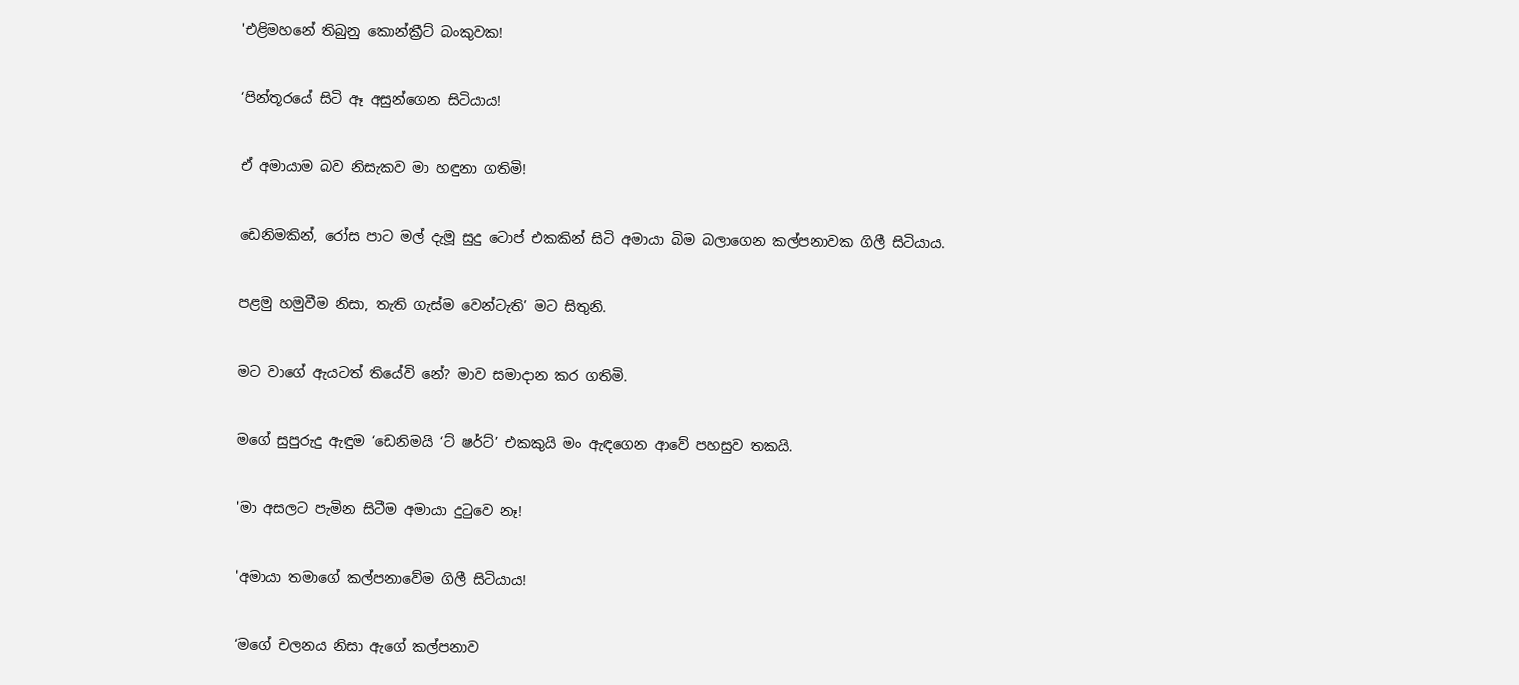'එළිමහනේ තිබුනු කොන්ක්‍රීට් බංකුවක!


‘පින්තූරයේ සිටි ඈ අසුන්ගෙන සිටියාය!


ඒ අමායාම බව නිසැකව මා හඳුනා ගතිමි!


ඩෙනිමකින්, රෝස පාට මල් දැමූ සුදු ටොප් එකකින් සිටි අමායා බිම බලාගෙන කල්පනාවක ගිලී සිටියාය.


පළමු හමුවීම නිසා, තැති ගැස්ම වෙන්ටැති’ මට සිතුනි.


මට වාගේ ඇයටත් තියේවි නේ? මාව සමාදාන කර ගතිමි.


මගේ සුපුරුදු ඇඳුම ‘ඩෙනිමයි ‘ට් ෂර්ට්’ එකකුයි මං ඇඳගෙන ආවේ පහසුව තකයි.


'මා අසලට පැමින සිටීම අමායා දුටුවෙ නෑ!


'අමායා තමාගේ කල්පනාවේම ගිලී සිටියාය!


‘මගේ චලනය නිසා ඇගේ කල්පනාව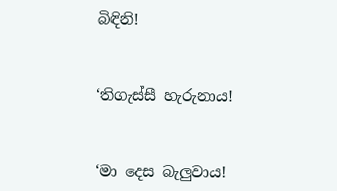බිඳිනි!


‘තිගැස්සී හැරුනාය!


‘මා දෙස බැලුවාය!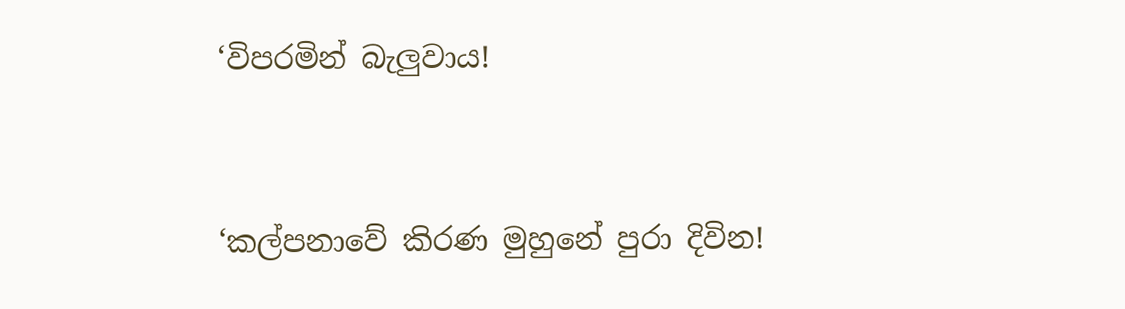‘විපරමින් බැලුවාය!


‘කල්පනාවේ කිරණ මුහුනේ පුරා දිවින!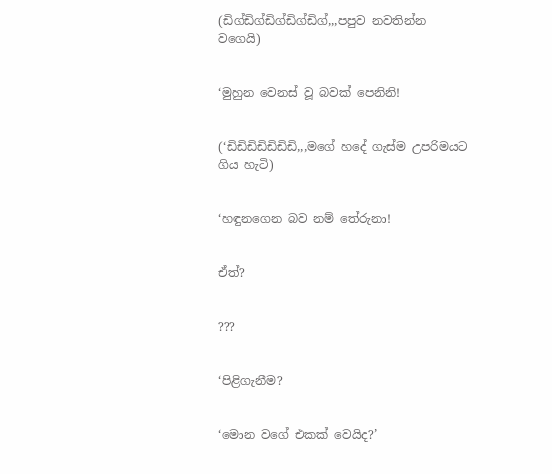(ඩිග්ඩිග්ඩිග්ඩිග්ඩිග්,,,පපුව නවතින්න වගෙයි)


‘මුහුන වෙනස් වූ බවක් පෙනිනි!


(‘ඩිඩිඩිඩිඩිඩිඩි,,,මගේ හදේ ගැස්ම උපරිමයට ගිය හැටි)


‘හඳුනගෙන බව නම් තේරුනා!


ඒත්?


???


‘පිළිගැනීම?


‘මොන වගේ එකක් වෙයිද?’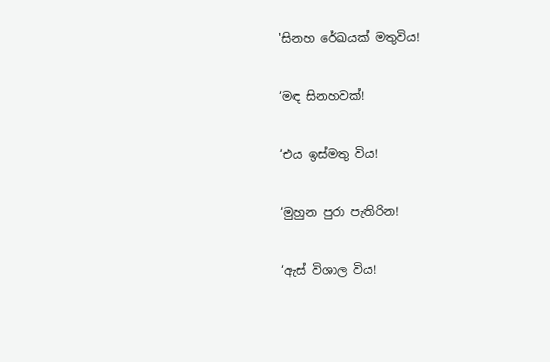'සිනහ රේඛයක් මතුවිය!


‘මඳ සිනහවක්!


‘එය ඉස්මතු විය!


‘මුහුන පුරා පැතිරින!


‘ඇස් විශාල විය!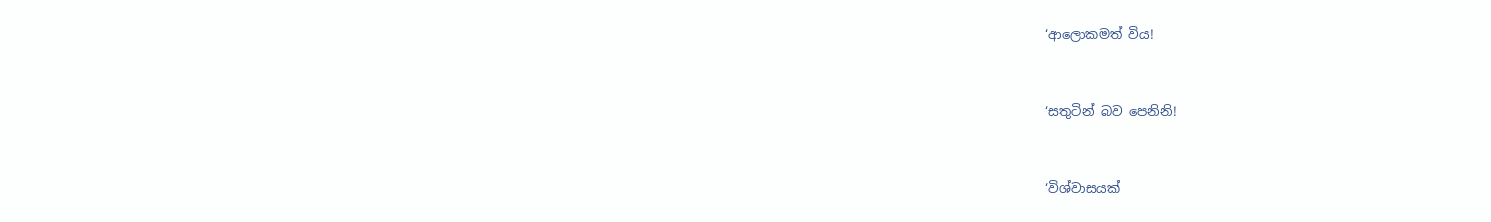‘ආලොකමත් විය!


‘සතුටින් බව පෙනිනි!


‘විශ්වාසයක්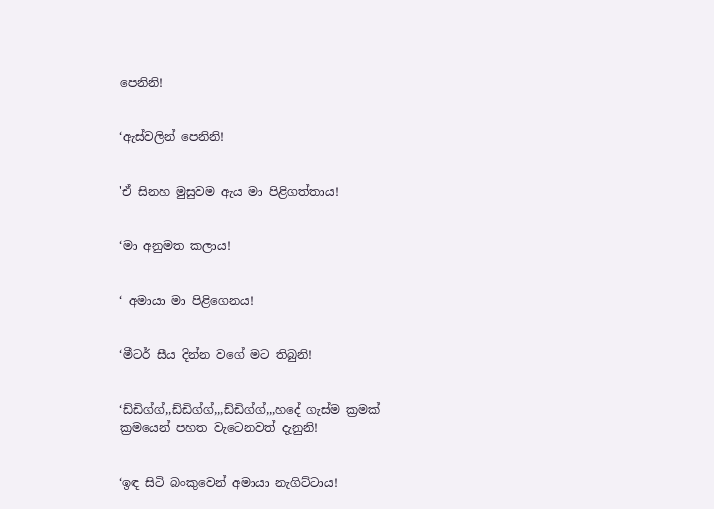පෙනිනි!


‘ඇස්වලින් පෙනිනි!


'ඒ සිනහ මුසුවම ඇය මා පිළිගත්තාය!


‘මා අනුමත කලාය!


‘ අමායා මා පිළිගෙනය!


‘මීටර් සීය දින්න වගේ මට තිබුනි!


‘ඩ්ඩිග්ග්,,ඩ්ඩිග්ග්,,,ඩ්ඩිග්ග්,,,හදේ ගැස්ම ක්‍රමක් ක්‍රමයෙන් පහත වැටෙනවත් දැනුනි!


‘ඉඳ සිටි බංකුවෙන් අමායා නැගිට්ටාය!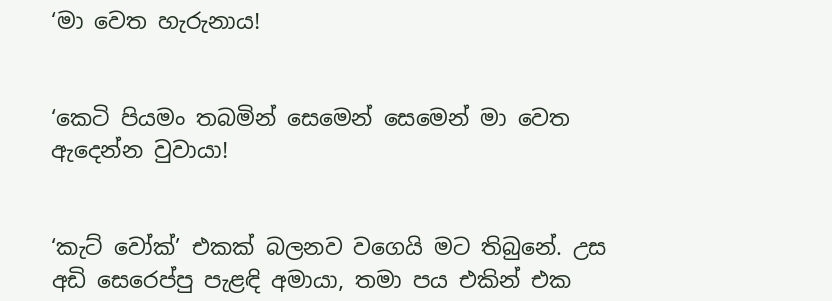‘මා වෙත හැරුනාය!


‘කෙටි පියමං තබමින් සෙමෙන් සෙමෙන් මා වෙත ඇදෙන්න වුවායා!


‘කැට් වෝක්’ එකක් බලනව වගෙයි මට තිබුනේ. උස අඩි සෙරෙප්පු පැළඳි අමායා, තමා පය එකින් එක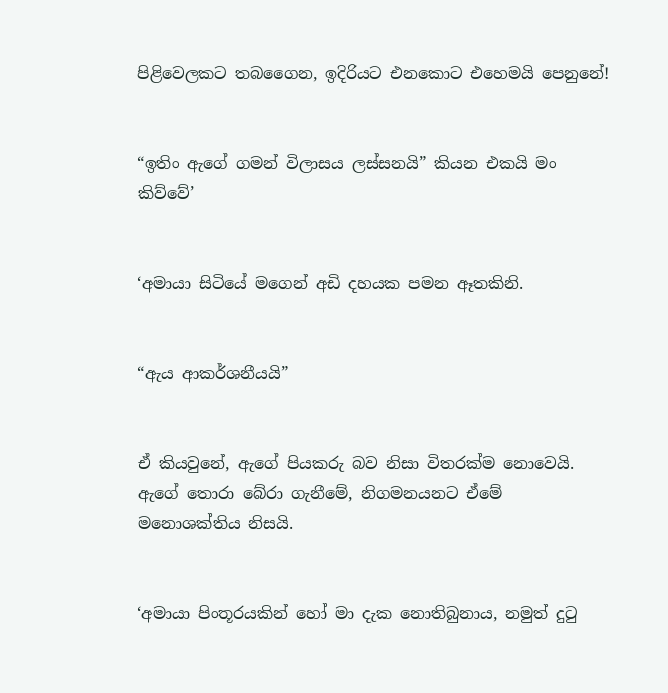පිළිවෙලකට තබගෛන, ඉදිරියට එනකොට එහෙමයි පෙනුනේ!


“ඉතිං ඇගේ ගමන් විලාසය ලස්සනයි” කියන එකයි මං කිව්වේ’


‘අමායා සිටියේ මගෙන් අඩි දහයක පමන ඈතකිනි.


“ඇය ආකර්ශනීයයි”


ඒ කියවුනේ, ඇගේ පියකරු බව නිසා විතරක්ම නොවෙයි. ඇගේ තොරා බේරා ගැනීමේ, නිගමනයනට ඒමේ මනොශක්තිය නිසයි.


‘අමායා පිංතූරයකින් හෝ මා දැක නොතිබුනාය, නමුත් දුටු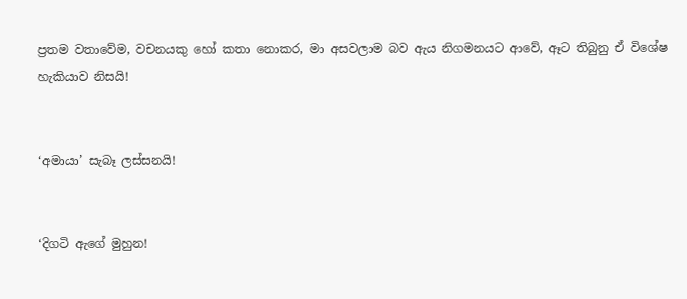ප්‍රතම වතාවේම, වචනයකු හෝ කතා නොකර, මා අසවලාම බව ඇය නිගමනයට ආවේ, ඈට තිබුනු ඒ විශේෂ හැකියාව නිසයි!


‘අමායා’ සැබෑ ලස්සනයි!


‘දිගටි ඇගේ මුහුන!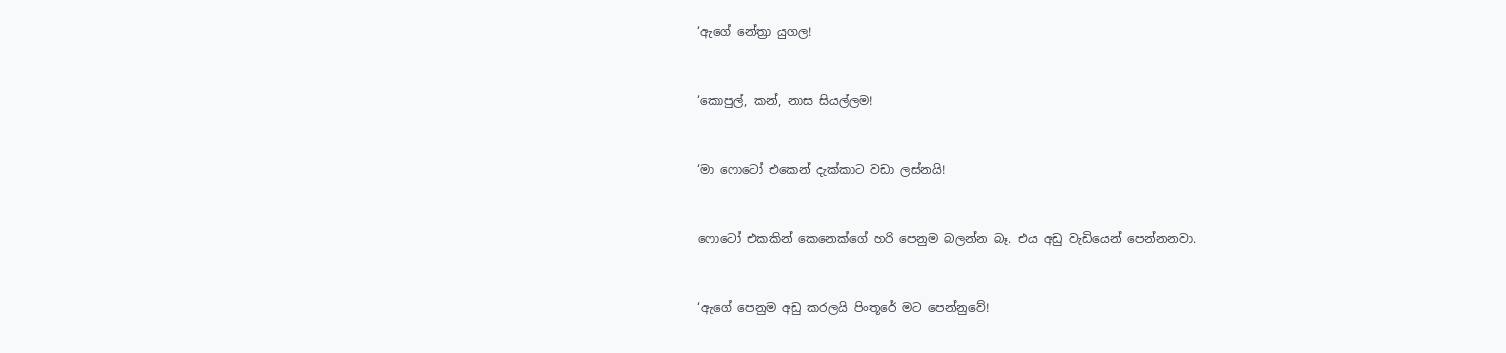‘ඇගේ නේත්‍රා යුගල!


‘කොපුල්, කන්, නාස සියල්ලම!


‘මා ෆොටෝ එකෙන් දැක්කාට වඩා ලස්නයි!


ෆොටෝ එකකින් කෙනෙක්ගේ හරි පෙනුම බලන්න බෑ. එය අඩු වැඩියෙන් පෙන්නනවා.


‘ඇගේ පෙනුම අඩු කරලයි පිංතූරේ මට පෙන්නුවේ!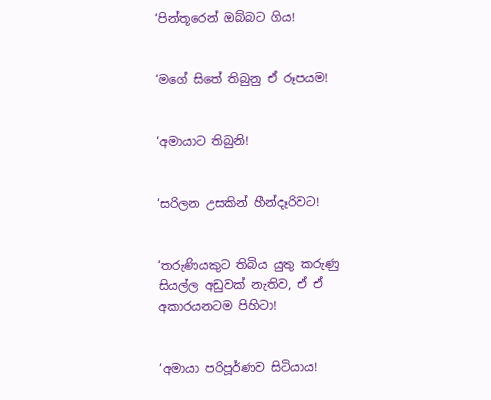‘පින්තූරෙන් ඔබ්බට ගිය!


‘මගේ සිතේ තිබුනු ඒ රූපයම!


‘අමායාට තිබුනි!


‘සරිලන උසකින් හීන්දෑරිවට!


‘තරුණියකුට තිබිය යුතු කරුණු සියල්ල අඩුවක් නැතිව, ඒ ඒ අකාරයනටම පිහිටා!


‘අමායා පරිපූර්ණව සිටියාය!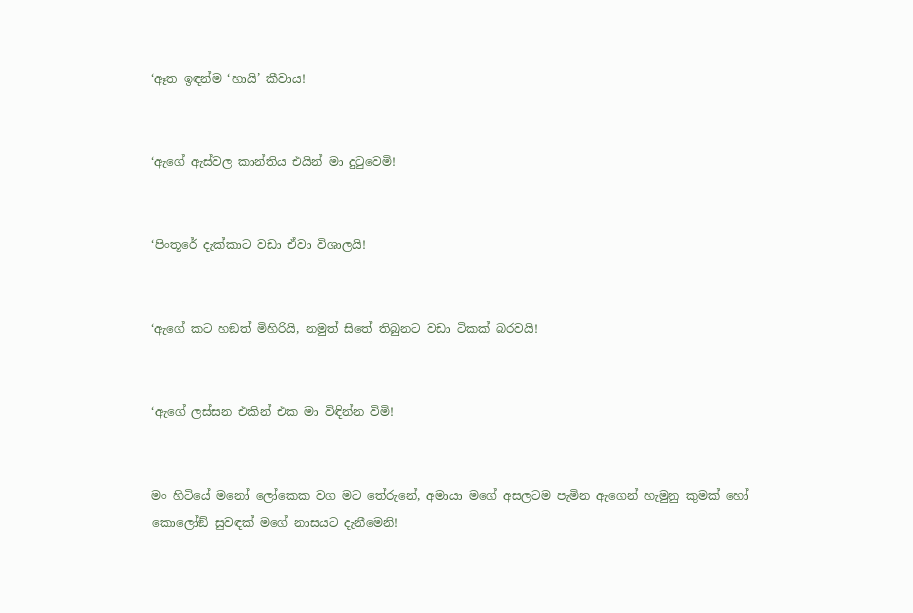‘ඈත ඉඳන්ම ‘හායි’ කීවාය!


‘ඇගේ ඇස්වල කාන්තිය එයින් මා දුටුවෙමි!


‘පිංතූරේ දැක්කාට වඩා ඒවා විශාලයි!


‘ඇගේ කට හඞත් මිහිරියි, නමුත් සිතේ තිබුනට වඩා ටිකක් බරවයි!


‘ඇගේ ලස්සන එකින් එක මා විඳින්න විමි!


මං හිටියේ මනෝ ලෝකෙක වග මට තේරුනේ, අමායා මගේ අසලටම පැමින ඇගෙන් හැමුනු කුමක් හෝ කොලෝඞ් සුවඳක් මගේ නාසයට දැනීමෙනි!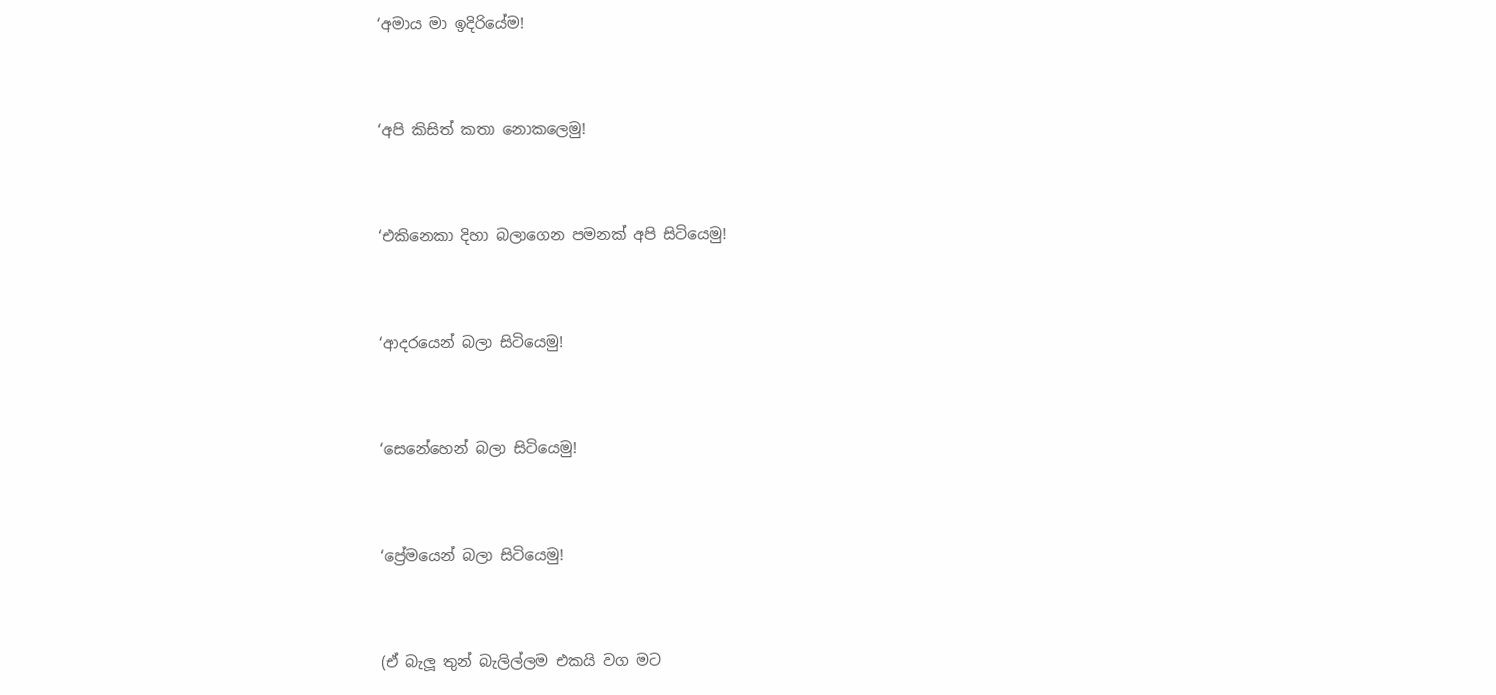‘අමාය මා ඉදිරියේම!


‘අපි කිසිත් කතා නොකලෙමු!


‘එකිනෙකා දිහා බලාගෙන පමනක් අපි සිටියෙමු!


‘ආදරයෙන් බලා සිටියෙමු!


‘සෙනේහෙන් බලා සිටියෙමු!


‘ප්‍රේමයෙන් බලා සිටියෙමු!


(ඒ බැලූ තුන් බැලිල්ලම එකයි වග මට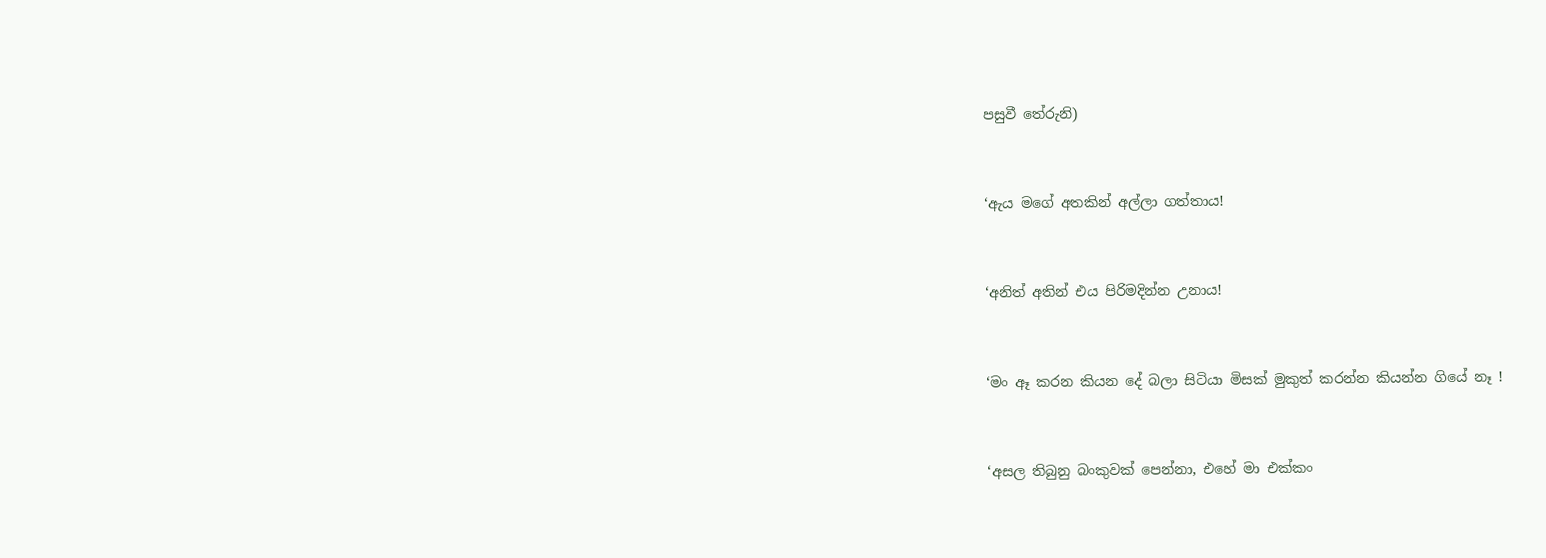පසුවී තේරුනි)


‘ඇය මගේ අතකින් අල්ලා ගත්තාය!


‘අනිත් අතින් එය පිරිමදින්න උනාය!


‘මං ඈ කරන කියන දේ බලා සිටියා මිසක් මුකුත් කරන්න කියන්න ගියේ නෑ !


‘අසල තිබුනු බංකුවක් පෙන්නා, එහේ මා එක්කං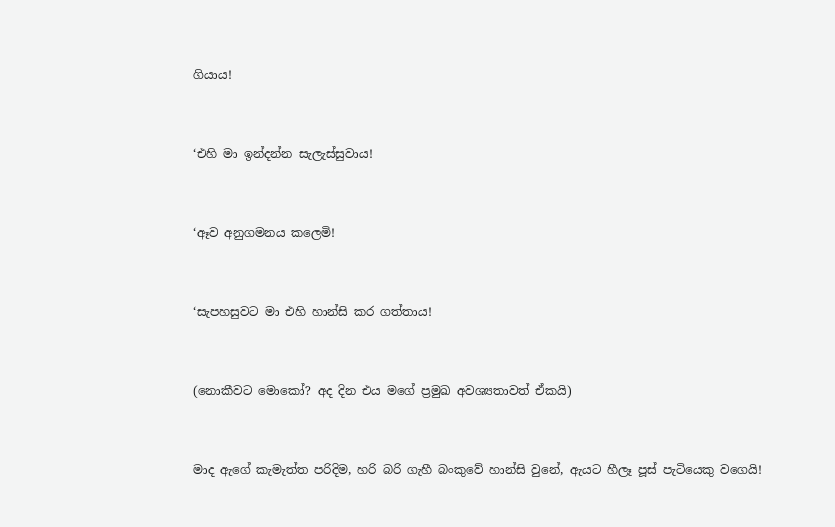ගියාය!


‘එහි මා ඉන්දන්න සැලැස්සුවාය!


‘ඈව අනුගමනය කලෙමි!


‘සැපහසුවට මා එහි හාන්සි කර ගත්තාය!


(නොකීවට මොකෝ? අද දින එය මගේ ප්‍රමුඛ අවශ්‍යතාවත් ඒකයි)


මාද ඇගේ කැමැත්ත පරිදිම, හරි බරි ගැහී බංකුවේ හාන්සි වුනේ, ඇයට හීලෑ පූස් පැටියෙකු වගෙයි!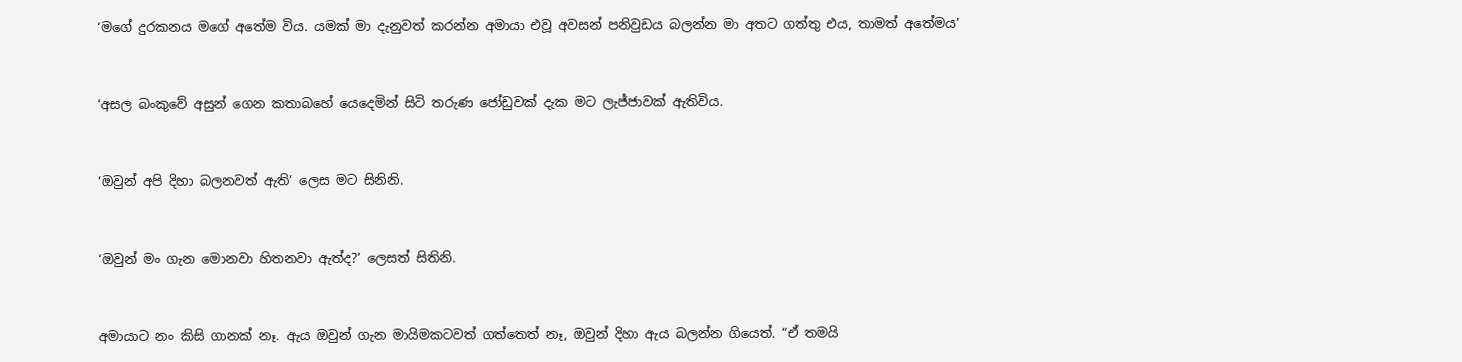‘මගේ දුරකනය මගේ අතේම විය. යමක් මා දැනුවත් කරන්න අමායා එවූ අවසන් පනිවුඩය බලන්න මා අතට ගත්තු එය, තාමත් අතේමය’


‘අසල බංකුවේ අසුන් ගෙන කතාබහේ යෙදෙමින් සිටි තරුණ ජෝඩුවක් දැක මට ලැජ්ජාවක් ඇතිවිය.


‘ඔවුන් අපි දිහා බලනවත් ඇති’ ලෙස මට සිනිනි.


‘ඔවුන් මං ගැන මොනවා හිතනවා ඇත්ද?’ ලෙසත් සිතිනි.


අමායාට නං කිසි ගානක් නෑ. ඇය ඔවුන් ගැන මායිමකටවත් ගත්තෙත් නෑ, ඔවුන් දිහා ඇය බලන්න ගියෙත්. “ඒ තමයි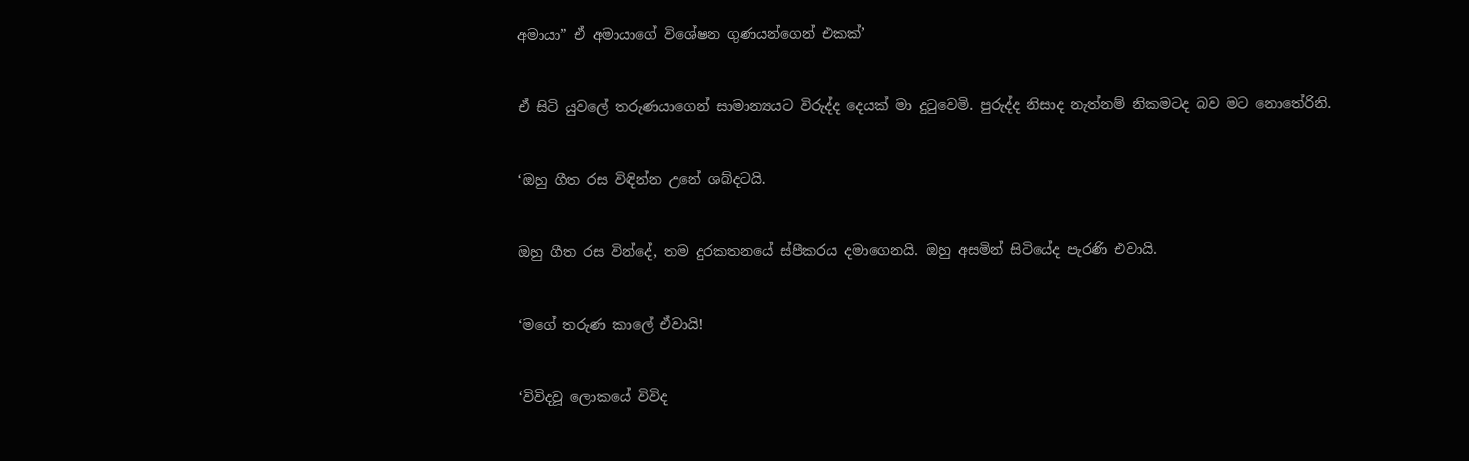අමායා” ඒ අමායාගේ විශේෂන ගුණයන්ගෙන් එකක්’


ඒ සිටි යුවලේ තරුණයාගෙන් සාමාන්‍යයට විරුද්ද දෙයක් මා දුටුවෙමි. පුරුද්ද නිසාද නැත්නම් නිකමටද බව මට නොතේරිනි.


‘ඔහු ගීත රස විඳින්න උනේ ශබ්දටයි.


ඔහු ගීත රස වින්දේ, තම දුරකතනයේ ස්පීකරය දමාගෙනයි. ඔහු අසමින් සිටියේද පැරණි එවායි.


‘මගේ තරුණ කාලේ ඒවායි!


‘විවිදවූ ලොකයේ විවිද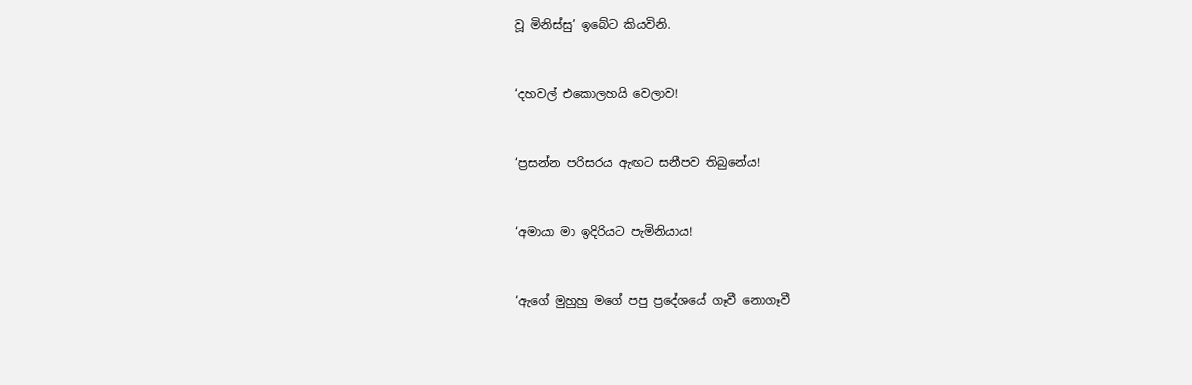වූ මිනිස්සු’ ඉබේට කියවිනි.


‘දහවල් එකොලහයි වෙලාව!


‘ප්‍රසන්න පරිසරය ඇඟට සනීපව තිබුනේය!


‘අමායා මා ඉදිරියට පැමිනියාය!


‘ඇගේ මුහුහු මගේ පපු ප්‍රදේශයේ ගෑවී නොගෑවී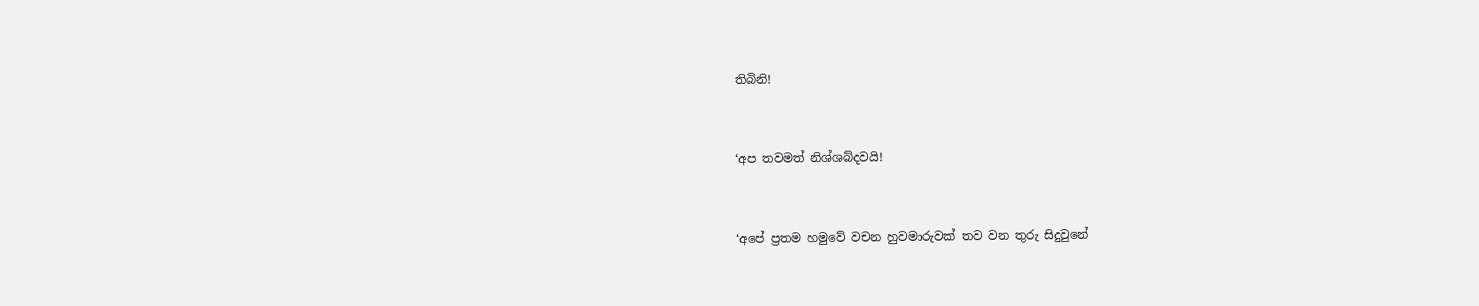තිබිනි!


‘අප තවමත් නිශ්ශබ්දවයි!


‘අපේ ප්‍රතම හමුවේ වචන හුවමාරුවක් තව වන තුරු සිදුවුනේ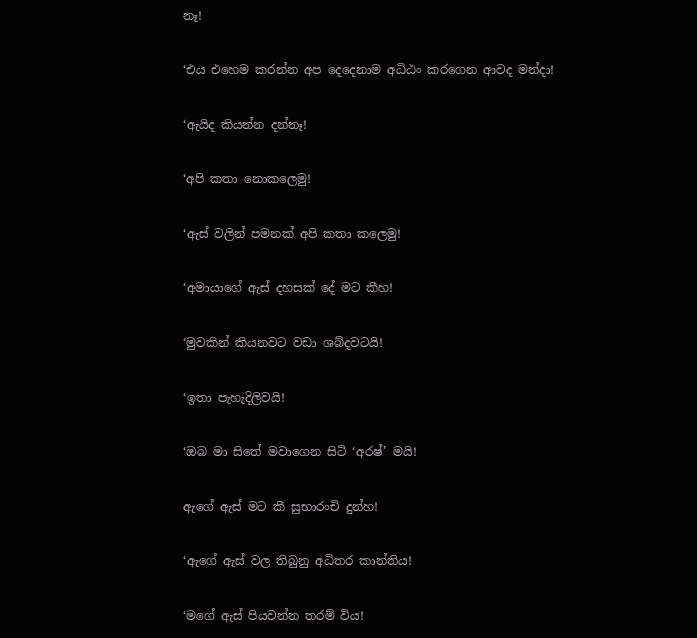නෑ!


‘එය එහෙම කරන්න අප දෙදෙනාම අධිඨං කරගෙන ආවද මන්දා!


‘ඇයිද කියන්න දන්නෑ!


‘අපි කතා නොකලෙමු!


‘ඇස් වලින් පමනක් අපි කතා කලෙමු!


‘අමායාගේ ඇස් දහසක් දේ මට කීහ!


‘මුවකින් කියනවට වඩා ශබ්දවටයි!


‘ඉතා පැහැදිලිවයි!


‘ඔබ මා සිතේ මවාගෙන සිටි ‘අරෂ්’ මයි!


ඇගේ ඇස් මට කී සුභාරංචි දුන්හ!


‘ඇගේ ඇස් වල තිබුනු අධිතර කාන්තිය!


‘මගේ ඇස් පියවන්න තරම් විය!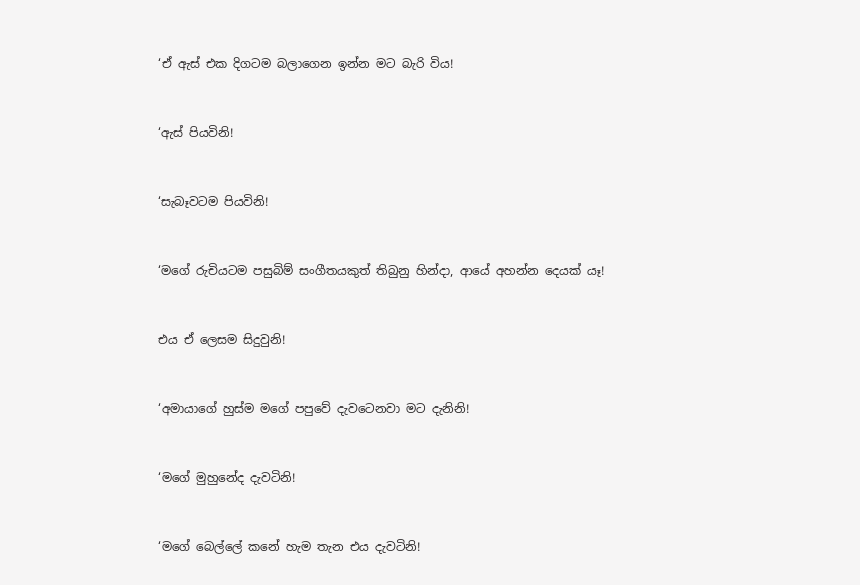‘ඒ ඇස් එක දිගටම බලාගෙන ඉන්න මට බැරි විය!


‘ඇස් පියවිනි!


‘සැබෑවටම පියවිනි!


‘මගේ රුචියටම පසුබිම් සංගීතයකුත් තිබුනු හින්දා, ආයේ අහන්න දෙයක් යෑ!


එය ඒ ලෙසම සිදුවුනි!


‘අමායාගේ හුස්ම මගේ පපුවේ දැවටෙනවා මට දැනිනි!


‘මගේ මුහුනේද දැවටිනි!


‘මගේ බෙල්ලේ කනේ හැම තැන එය දැවටිනි!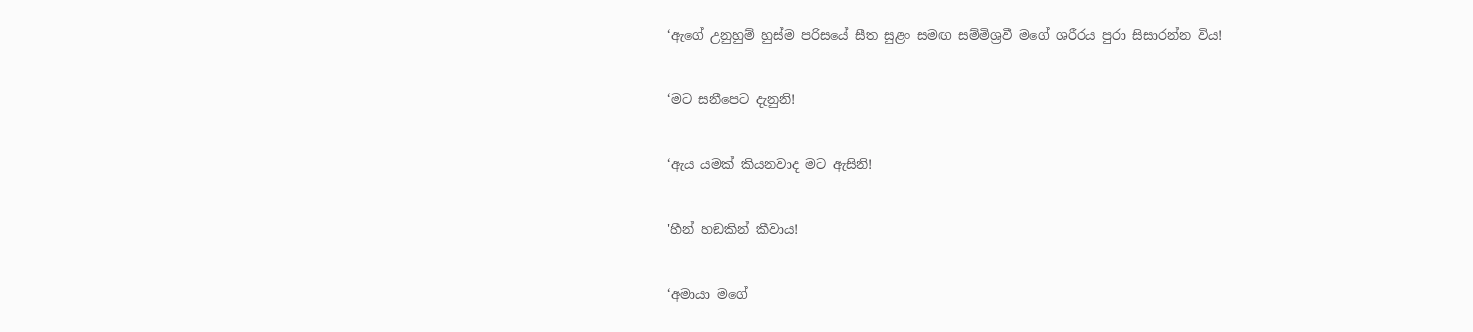‘ඇගේ උනුහුම් හුස්ම පරිසයේ සීත සුළං සමඟ සම්මිශ්‍රවී මගේ ශරීරය පුරා සිසාරන්න විය!


‘මට සනීපෙට දැනුනි!


‘ඇය යමක් කියනවාද මට ඇසිනි!


'හීන් හඞකින් කීවාය!


‘අමායා මගේ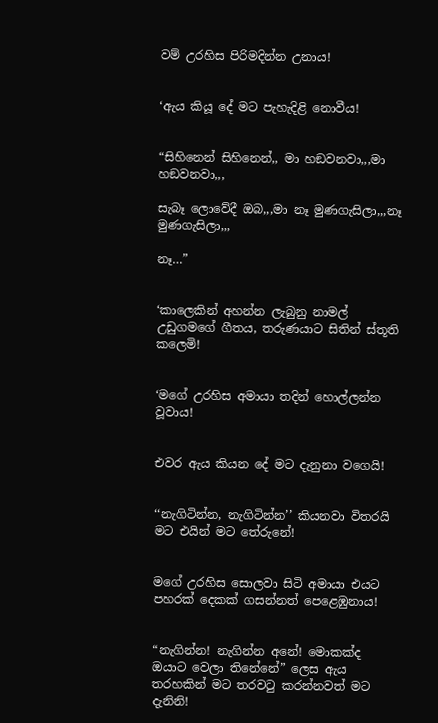වම් උරහිස පිරිමදින්න උනාය!


‘ඇය කියූ දේ මට පැහැදිළි නොවීය!


“සිහිනෙන් සිහිනෙන්,, මා හඞවනවා,,,මා හඞවනවා,,,

සැබෑ ලොවේදී ඔබ,,,මා නෑ මුණගැසිලා,,,නෑ මුණගැසිලා,,,

නෑ…”


‘කාලෙකින් අහන්න ලැබුනු නාමල් උඩුගමගේ ගීතය, තරුණයාට සිතින් ස්තූති කලෙමි!


‘මගේ උරහිස අමායා තදින් හොල්ලන්න වූවාය!


එවර ඇය කියන දේ මට දැනුනා වගෙයි!


‘‘නැගිටින්න, නැගිටින්න’’ කියනවා විතරයි මට එයින් මට තේරුනේ!


මගේ උරහිස සොලවා සිටි අමායා එයට පහරක් දෙකක් ගසන්නත් පෙළෙඹුනාය!


“නැගින්න! නැගින්න අනේ! මොකක්ද ඔයාට වෙලා තිනේනේ” ලෙස ඇය තරහකින් මට තරවටු කරන්නවත් මට දැනිනි!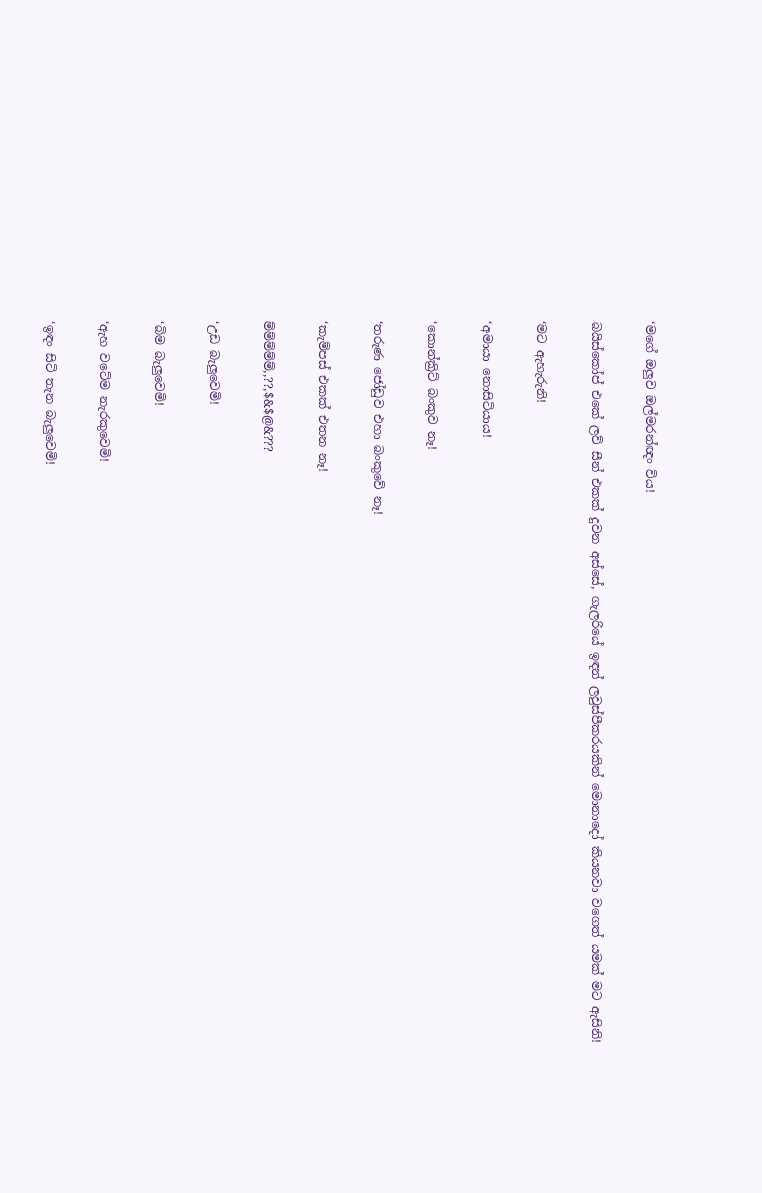‘මගේ ඔලුව ඔල්මරන්ඥං විය!


බයිස්කෝප් එකේ ලව් සීන් එකක් දුවන අස්සේ, ගැලරියේ ඉඳන් ලවුස්පීකරයකින් මොනාදෝ කියනවා වගෙත් යමක් මට ඇසිනි!


‘මට ඇහැරුනි!


‘අමායා නොසිටියාය!


‘කොන්ක්‍රිට් බංකුව නෑ!


‘තරුණ ජෝඩුව එහා බංකුවේ නෑ!


‘කැම්පස් එකක් එතන නෑ!


ම්ම්ම්ම්ම්,,??,$&$@&???


‘උඩ බැලුවෙමි!


‘බිම බැලුවෙමි!


‘ඇහ වටේම නැරකුවෙමි!


‘ඉඳං සිටි තැන බැලුවෙමි!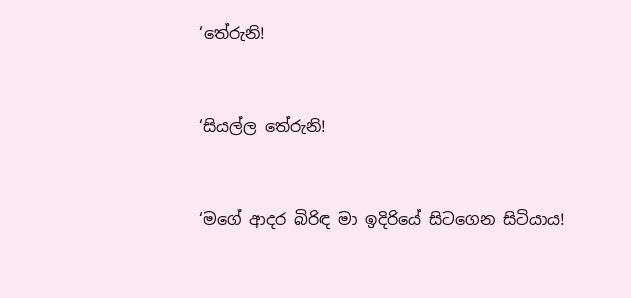‘තේරුනි!


‘සියල්ල තේරුනි!


‘මගේ ආදර බිරිඳ මා ඉදිරියේ සිටගෙන සිටියාය!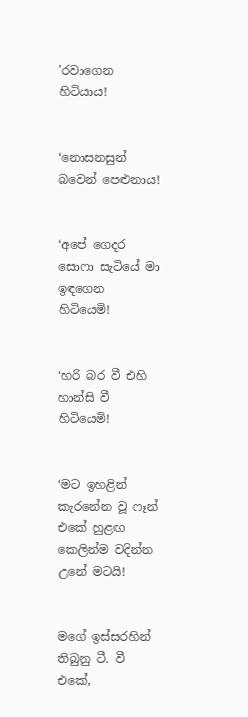'රවාගෙන හිටියාය!


‘නොසනසුන් බවෙන් පෙළුනාය!


‘අපේ ගෙදර සොෆා සැටියේ මා ඉඳගෙන හිටියෙමි!


‘හරි බර වී එහි හාන්සි වී හිටියෙමි!


‘මට ඉහළින් කැරනේන වූ ෆෑන් එකේ හුළඟ කෙලින්ම වදින්න උනේ මටයි!


මගේ ඉස්සරහින් තිබුනු ටී. වී එකේ,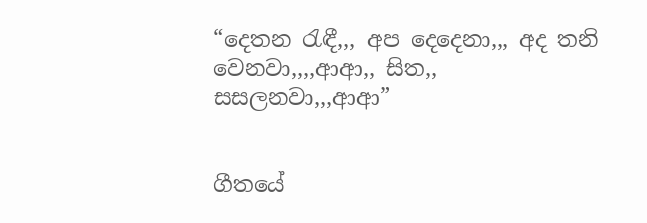“දෙතන රැඳී,,, අප දෙදෙනා,,, අද තනි වෙනවා,,,,ආආ,, සිත,, සසලනවා,,,ආආ”


ගීතයේ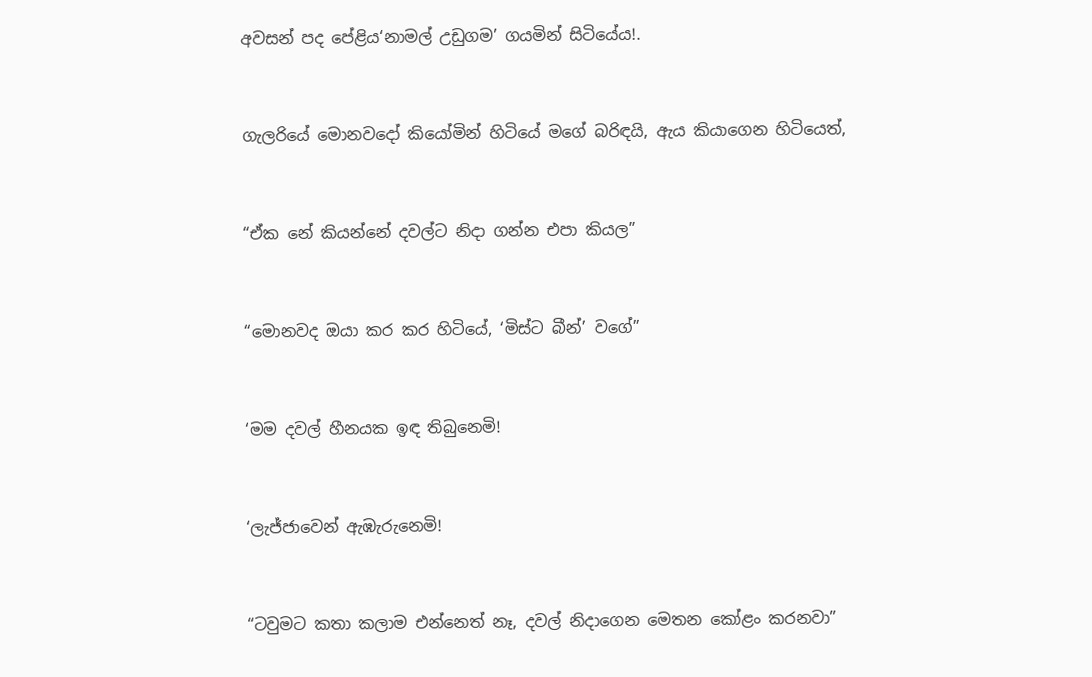අවසන් පද පේළිය‘නාමල් උඩුගම’ ගයමින් සිටියේය!.


ගැලරියේ මොනවදෝ කියෝමින් හිටියේ මගේ බරිඳයි, ඇය කියාගෙන හිටියෙත්,


“ඒක නේ කියන්නේ දවල්ට නිදා ගන්න එපා කියල”


“මොනවද ඔයා කර කර හිටියේ, ‘මිස්ට බීන්’ වගේ”


‘මම දවල් හීනයක ඉඳ තිබුනෙමි!


‘ලැජ්ජාවෙන් ඇඹැරුනෙමි!


“ටවුමට කතා කලාම එන්නෙත් නෑ, දවල් නිදාගෙන මෙතන කෝළං කරනවා”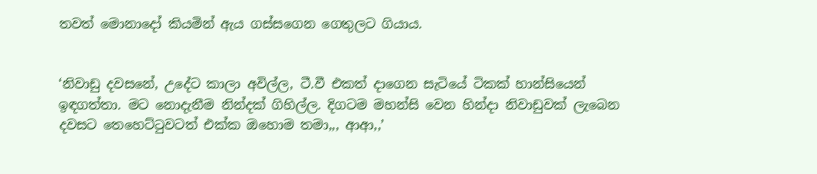තවත් මොනාදෝ කියමින් ඇය ගස්සගෙන ගෙතුලට ගියාය.


‘නිවාඩු දවසනේ, උදේට කාලා අවිල්ල, ටී.වී එකත් දාගෙන සැටියේ ටිකක් හාන්සියෙන් ඉඳගත්තා. මට නොදැනීම නින්දක් ගිහිල්ල. දිගටම මහන්සි වෙන හින්දා නිවාඩුවක් ලැබෙන දවසට තෙහෙට්ටුවටත් එක්ක ඔහොම තමා,,, ආආ,,’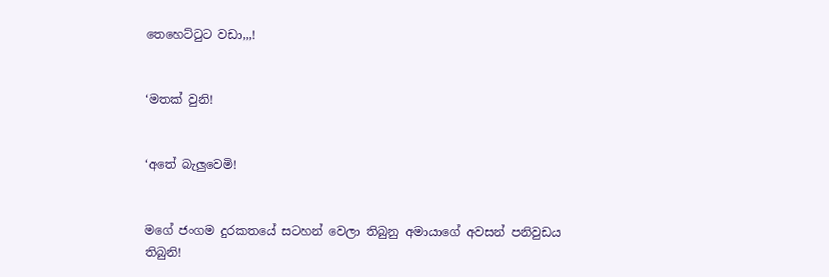තෙහෙට්ටුට වඩා,,,!


‘මතක් වුනි!


‘අතේ බැලුවෙමි!


මගේ ජංගම දුරකතයේ සටහන් වෙලා තිබුනු අමායාගේ අවසන් පනිවුඩය තිබුනි!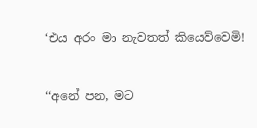‘එය අරං මා නැවතත් කියෙව්වෙමි!


‘‘අනේ පන, මට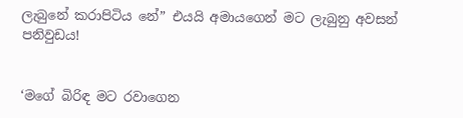ලැබුනේ කරාපිටිය නේ” එයයි අමායගෙන් මට ලැබුනු අවසන් පනිවුඩය!


‘මගේ බිරිඳ මට රවාගෙන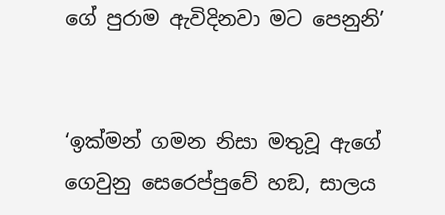ගේ පුරාම ඇවිදිනවා මට පෙනුනි’


‘ඉක්මන් ගමන නිසා මතුවූ ඇගේ ගෙවුනු සෙරෙප්පුවේ හඞ, සාලය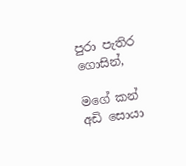පුරා පැතිර ගොසින්,

මගේ කන් අඩි සොයා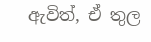ඇවිත්, ඒ තුල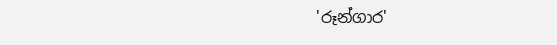'රූන්ගාර'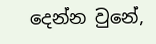දෙන්න වුනේ,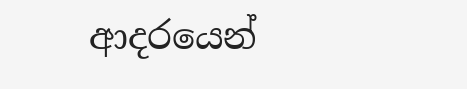ආදරයෙන්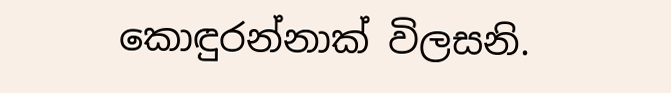කොඳුරන්නාක් විලසනි.